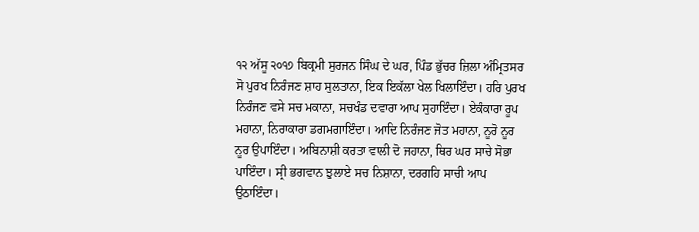੧੨ ਅੱਸੂ ੨੦੧੭ ਬਿਕ੍ਰਮੀ ਸੁਰਜਨ ਸਿੰਘ ਦੇ ਘਰ, ਪਿੰਡ ਭੁੱਚਰ ਜ਼ਿਲਾ ਅੰਮ੍ਰਿਤਸਰ
ਸੋ ਪੁਰਖ ਨਿਰੰਜਣ ਸ਼ਾਹ ਸੁਲਤਾਨਾ, ਇਕ ਇਕੱਲਾ ਖੇਲ ਖਿਲਾਇੰਦਾ। ਹਰਿ ਪੁਰਖ ਨਿਰੰਜਣ ਵਸੇ ਸਚ ਮਕਾਨਾ, ਸਚਖੰਡ ਦਵਾਰਾ ਆਪ ਸੁਹਾਇੰਦਾ। ਏਕੰਕਾਰਾ ਰੂਪ ਮਹਾਨਾ, ਨਿਰਾਕਾਰਾ ਡਗਮਗਾਇੰਦਾ। ਆਦਿ ਨਿਰੰਜਣ ਜੋਤ ਮਹਾਨਾ, ਨੂਰੋ ਨੂਰ ਨੂਰ ਉਪਾਇੰਦਾ। ਅਬਿਨਾਸ਼ੀ ਕਰਤਾ ਵਾਲੀ ਦੋ ਜਹਾਨਾ, ਥਿਰ ਘਰ ਸਾਚੇ ਸੋਭਾ ਪਾਇੰਦਾ। ਸ੍ਰੀ ਭਗਵਾਨ ਝੁਲਾਏ ਸਚ ਨਿਸ਼ਾਨਾ, ਦਰਗਹਿ ਸਾਚੀ ਆਪ ਉਠਾਇੰਦਾ।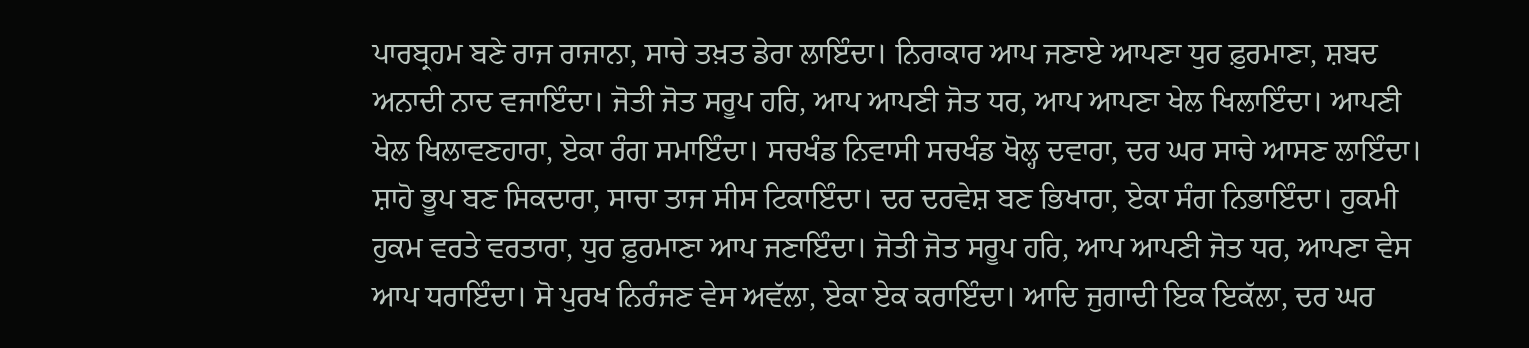ਪਾਰਬ੍ਰਹਮ ਬਣੇ ਰਾਜ ਰਾਜਾਨਾ, ਸਾਚੇ ਤਖ਼ਤ ਡੇਰਾ ਲਾਇੰਦਾ। ਨਿਰਾਕਾਰ ਆਪ ਜਣਾਏ ਆਪਣਾ ਧੁਰ ਫ਼ੁਰਮਾਣਾ, ਸ਼ਬਦ ਅਨਾਦੀ ਨਾਦ ਵਜਾਇੰਦਾ। ਜੋਤੀ ਜੋਤ ਸਰੂਪ ਹਰਿ, ਆਪ ਆਪਣੀ ਜੋਤ ਧਰ, ਆਪ ਆਪਣਾ ਖੇਲ ਖਿਲਾਇੰਦਾ। ਆਪਣੀ ਖੇਲ ਖਿਲਾਵਣਹਾਰਾ, ਏਕਾ ਰੰਗ ਸਮਾਇੰਦਾ। ਸਚਖੰਡ ਨਿਵਾਸੀ ਸਚਖੰਡ ਖੋਲ੍ਹ ਦਵਾਰਾ, ਦਰ ਘਰ ਸਾਚੇ ਆਸਣ ਲਾਇੰਦਾ। ਸ਼ਾਹੋ ਭੂਪ ਬਣ ਸਿਕਦਾਰਾ, ਸਾਚਾ ਤਾਜ ਸੀਸ ਟਿਕਾਇੰਦਾ। ਦਰ ਦਰਵੇਸ਼ ਬਣ ਭਿਖਾਰਾ, ਏਕਾ ਸੰਗ ਨਿਭਾਇੰਦਾ। ਹੁਕਮੀ ਹੁਕਮ ਵਰਤੇ ਵਰਤਾਰਾ, ਧੁਰ ਫ਼ੁਰਮਾਣਾ ਆਪ ਜਣਾਇੰਦਾ। ਜੋਤੀ ਜੋਤ ਸਰੂਪ ਹਰਿ, ਆਪ ਆਪਣੀ ਜੋਤ ਧਰ, ਆਪਣਾ ਵੇਸ ਆਪ ਧਰਾਇੰਦਾ। ਸੋ ਪੁਰਖ ਨਿਰੰਜਣ ਵੇਸ ਅਵੱਲਾ, ਏਕਾ ਏਕ ਕਰਾਇੰਦਾ। ਆਦਿ ਜੁਗਾਦੀ ਇਕ ਇਕੱਲਾ, ਦਰ ਘਰ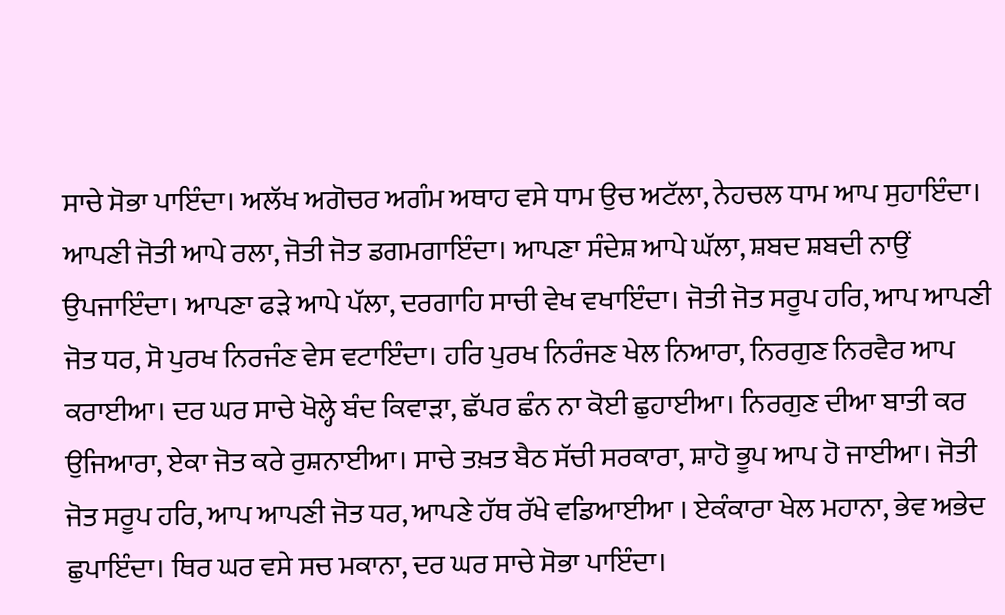ਸਾਚੇ ਸੋਭਾ ਪਾਇੰਦਾ। ਅਲੱਖ ਅਗੋਚਰ ਅਗੰਮ ਅਥਾਹ ਵਸੇ ਧਾਮ ਉਚ ਅਟੱਲਾ, ਨੇਹਚਲ ਧਾਮ ਆਪ ਸੁਹਾਇੰਦਾ। ਆਪਣੀ ਜੋਤੀ ਆਪੇ ਰਲਾ, ਜੋਤੀ ਜੋਤ ਡਗਮਗਾਇੰਦਾ। ਆਪਣਾ ਸੰਦੇਸ਼ ਆਪੇ ਘੱਲਾ, ਸ਼ਬਦ ਸ਼ਬਦੀ ਨਾਉਂ ਉਪਜਾਇੰਦਾ। ਆਪਣਾ ਫੜੇ ਆਪੇ ਪੱਲਾ, ਦਰਗਾਹਿ ਸਾਚੀ ਵੇਖ ਵਖਾਇੰਦਾ। ਜੋਤੀ ਜੋਤ ਸਰੂਪ ਹਰਿ, ਆਪ ਆਪਣੀ ਜੋਤ ਧਰ, ਸੋ ਪੁਰਖ ਨਿਰਜੰਣ ਵੇਸ ਵਟਾਇੰਦਾ। ਹਰਿ ਪੁਰਖ ਨਿਰੰਜਣ ਖੇਲ ਨਿਆਰਾ, ਨਿਰਗੁਣ ਨਿਰਵੈਰ ਆਪ ਕਰਾਈਆ। ਦਰ ਘਰ ਸਾਚੇ ਖੋਲ੍ਹੇ ਬੰਦ ਕਿਵਾੜਾ, ਛੱਪਰ ਛੰਨ ਨਾ ਕੋਈ ਛੁਹਾਈਆ। ਨਿਰਗੁਣ ਦੀਆ ਬਾਤੀ ਕਰ ਉਜਿਆਰਾ, ਏਕਾ ਜੋਤ ਕਰੇ ਰੁਸ਼ਨਾਈਆ। ਸਾਚੇ ਤਖ਼ਤ ਬੈਠ ਸੱਚੀ ਸਰਕਾਰਾ, ਸ਼ਾਹੋ ਭੂਪ ਆਪ ਹੋ ਜਾਈਆ। ਜੋਤੀ ਜੋਤ ਸਰੂਪ ਹਰਿ, ਆਪ ਆਪਣੀ ਜੋਤ ਧਰ, ਆਪਣੇ ਹੱਥ ਰੱਖੇ ਵਡਿਆਈਆ । ਏਕੰਕਾਰਾ ਖੇਲ ਮਹਾਨਾ, ਭੇਵ ਅਭੇਦ ਛੁਪਾਇੰਦਾ। ਥਿਰ ਘਰ ਵਸੇ ਸਚ ਮਕਾਨਾ, ਦਰ ਘਰ ਸਾਚੇ ਸੋਭਾ ਪਾਇੰਦਾ।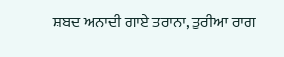ਸ਼ਬਦ ਅਨਾਦੀ ਗਾਏ ਤਰਾਨਾ, ਤੁਰੀਆ ਰਾਗ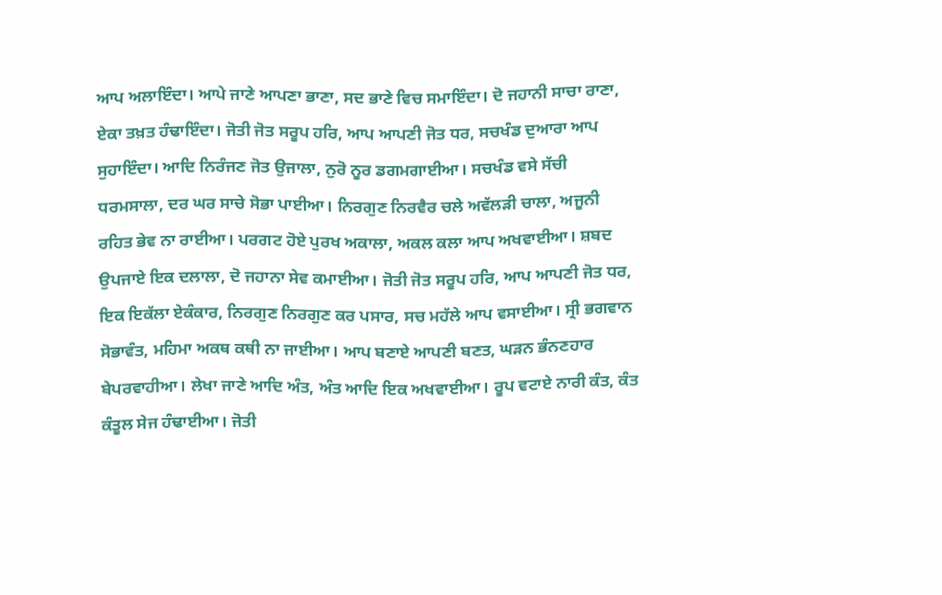ਆਪ ਅਲਾਇੰਦਾ। ਆਪੇ ਜਾਣੇ ਆਪਣਾ ਭਾਣਾ, ਸਦ ਭਾਣੇ ਵਿਚ ਸਮਾਇੰਦਾ। ਦੋ ਜਹਾਨੀ ਸਾਚਾ ਰਾਣਾ, ਏਕਾ ਤਖ਼ਤ ਹੰਢਾਇੰਦਾ। ਜੋਤੀ ਜੋਤ ਸਰੂਪ ਹਰਿ, ਆਪ ਆਪਣੀ ਜੋਤ ਧਰ, ਸਚਖੰਡ ਦੁਆਰਾ ਆਪ ਸੁਹਾਇੰਦਾ। ਆਦਿ ਨਿਰੰਜਣ ਜੋਤ ਉਜਾਲਾ, ਨੁਰੋ ਨੂਰ ਡਗਮਗਾਈਆ। ਸਚਖੰਡ ਵਸੇ ਸੱਚੀ ਧਰਮਸਾਲਾ, ਦਰ ਘਰ ਸਾਚੇ ਸੋਭਾ ਪਾਈਆ। ਨਿਰਗੁਣ ਨਿਰਵੈਰ ਚਲੇ ਅਵੱਲੜੀ ਚਾਲਾ, ਅਜੂਨੀ ਰਹਿਤ ਭੇਵ ਨਾ ਰਾਈਆ। ਪਰਗਟ ਹੋਏ ਪੁਰਖ ਅਕਾਲਾ, ਅਕਲ ਕਲਾ ਆਪ ਅਖਵਾਈਆ। ਸ਼ਬਦ ਉਪਜਾਏ ਇਕ ਦਲਾਲਾ, ਦੋ ਜਹਾਨਾ ਸੇਵ ਕਮਾਈਆ। ਜੋਤੀ ਜੋਤ ਸਰੂਪ ਹਰਿ, ਆਪ ਆਪਣੀ ਜੋਤ ਧਰ, ਇਕ ਇਕੱਲਾ ਏਕੰਕਾਰ, ਨਿਰਗੁਣ ਨਿਰਗੁਣ ਕਰ ਪਸਾਰ, ਸਚ ਮਹੱਲੇ ਆਪ ਵਸਾਈਆ। ਸ੍ਰੀ ਭਗਵਾਨ ਸੋਭਾਵੰਤ, ਮਹਿਮਾ ਅਕਥ ਕਥੀ ਨਾ ਜਾਈਆ। ਆਪ ਬਣਾਏ ਆਪਣੀ ਬਣਤ, ਘੜਨ ਭੰਨਣਹਾਰ ਬੇਪਰਵਾਹੀਆ। ਲੇਖਾ ਜਾਣੇ ਆਦਿ ਅੰਤ, ਅੰਤ ਆਦਿ ਇਕ ਅਖਵਾਈਆ। ਰੂਪ ਵਟਾਏ ਨਾਰੀ ਕੰਤ, ਕੰਤ ਕੰਤੂਲ ਸੇਜ ਹੰਢਾਈਆ। ਜੋਤੀ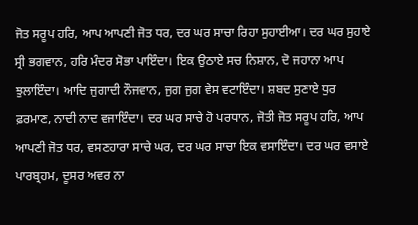ਜੋਤ ਸਰੂਪ ਹਰਿ, ਆਪ ਆਪਣੀ ਜੋਤ ਧਰ, ਦਰ ਘਰ ਸਾਚਾ ਰਿਹਾ ਸੁਹਾਈਆ। ਦਰ ਘਰ ਸੁਹਾਏ ਸ੍ਰੀ ਭਗਵਾਨ, ਹਰਿ ਮੰਦਰ ਸੋਭਾ ਪਾਇੰਦਾ। ਇਕ ਉਠਾਏ ਸਚ ਨਿਸ਼ਾਨ, ਦੋ ਜਹਾਨਾ ਆਪ ਝੁਲਾਇੰਦਾ। ਆਦਿ ਜੁਗਾਦੀ ਨੌਜਵਾਨ, ਜੁਗ ਜੁਗ ਵੇਸ ਵਟਾਇੰਦਾ। ਸ਼ਬਦ ਸੁਣਾਏ ਧੁਰ ਫ਼ਰਮਾਣ, ਨਾਦੀ ਨਾਦ ਵਜਾਇੰਦਾ। ਦਰ ਘਰ ਸਾਚੇ ਹੋ ਪਰਧਾਨ, ਜੋਤੀ ਜੋਤ ਸਰੂਪ ਹਰਿ, ਆਪ ਆਪਣੀ ਜੋਤ ਧਰ, ਵਸਣਹਾਰਾ ਸਾਚੇ ਘਰ, ਦਰ ਘਰ ਸਾਚਾ ਇਕ ਵਸਾਇੰਦਾ। ਦਰ ਘਰ ਵਸਾਏ ਪਾਰਬ੍ਰਹਮ, ਦੂਸਰ ਅਵਰ ਨਾ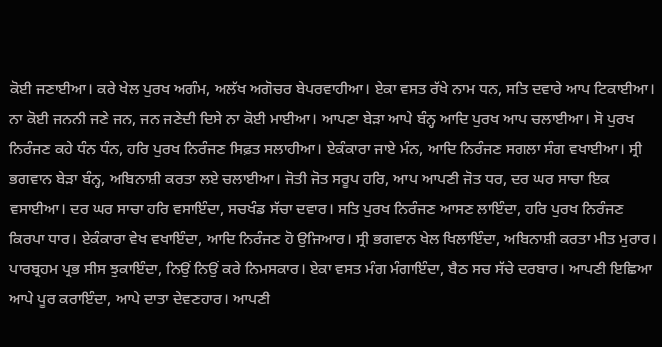ਕੋਈ ਜਣਾਈਆ। ਕਰੇ ਖੇਲ ਪੁਰਖ ਅਗੰਮ, ਅਲੱਖ ਅਗੋਚਰ ਬੇਪਰਵਾਹੀਆ। ਏਕਾ ਵਸਤ ਰੱਖੇ ਨਾਮ ਧਨ, ਸਤਿ ਦਵਾਰੇ ਆਪ ਟਿਕਾਈਆ। ਨਾ ਕੋਈ ਜਨਨੀ ਜਣੇ ਜਨ, ਜਨ ਜਣੇਦੀ ਦਿਸੇ ਨਾ ਕੋਈ ਮਾਈਆ। ਆਪਣਾ ਬੇੜਾ ਆਪੇ ਬੰਨ੍ਹ ਆਦਿ ਪੁਰਖ ਆਪ ਚਲਾਈਆ। ਸੋ ਪੁਰਖ ਨਿਰੰਜਣ ਕਹੇ ਧੰਨ ਧੰਨ, ਹਰਿ ਪੁਰਖ ਨਿਰੰਜਣ ਸਿਫ਼ਤ ਸਲਾਹੀਆ। ਏਕੰਕਾਰਾ ਜਾਏ ਮੰਨ, ਆਦਿ ਨਿਰੰਜਣ ਸਗਲਾ ਸੰਗ ਵਖਾਈਆ। ਸ੍ਰੀ ਭਗਵਾਨ ਬੇੜਾ ਬੰਨ੍ਹ, ਅਬਿਨਾਸ਼ੀ ਕਰਤਾ ਲਏ ਚਲਾਈਆ। ਜੋਤੀ ਜੋਤ ਸਰੂਪ ਹਰਿ, ਆਪ ਆਪਣੀ ਜੋਤ ਧਰ, ਦਰ ਘਰ ਸਾਚਾ ਇਕ ਵਸਾਈਆ। ਦਰ ਘਰ ਸਾਚਾ ਹਰਿ ਵਸਾਇੰਦਾ, ਸਚਖੰਡ ਸੱਚਾ ਦਵਾਰ। ਸਤਿ ਪੁਰਖ ਨਿਰੰਜਣ ਆਸਣ ਲਾਇੰਦਾ, ਹਰਿ ਪੁਰਖ ਨਿਰੰਜਣ ਕਿਰਪਾ ਧਾਰ। ਏਕੰਕਾਰਾ ਵੇਖ ਵਖਾਇੰਦਾ, ਆਦਿ ਨਿਰੰਜਣ ਹੋ ਉਜਿਆਰ। ਸ੍ਰੀ ਭਗਵਾਨ ਖੇਲ ਖਿਲਾਇੰਦਾ, ਅਬਿਨਾਸ਼ੀ ਕਰਤਾ ਮੀਤ ਮੁਰਾਰ। ਪਾਰਬ੍ਰਹਮ ਪ੍ਰਭ ਸੀਸ ਝੁਕਾਇੰਦਾ, ਨਿਉਂ ਨਿਉਂ ਕਰੇ ਨਿਮਸਕਾਰ। ਏਕਾ ਵਸਤ ਮੰਗ ਮੰਗਾਇੰਦਾ, ਬੈਠ ਸਚ ਸੱਚੇ ਦਰਬਾਰ। ਆਪਣੀ ਇਛਿਆ ਆਪੇ ਪੂਰ ਕਰਾਇੰਦਾ, ਆਪੇ ਦਾਤਾ ਦੇਵਣਹਾਰ। ਆਪਣੀ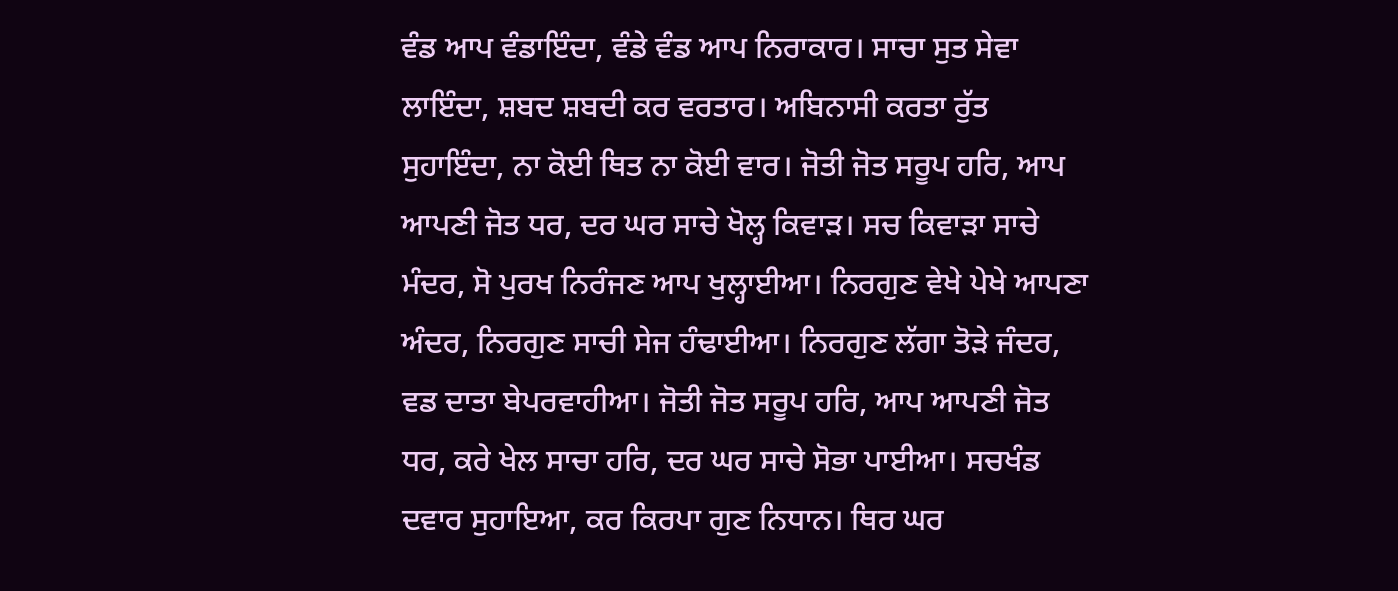ਵੰਡ ਆਪ ਵੰਡਾਇੰਦਾ, ਵੰਡੇ ਵੰਡ ਆਪ ਨਿਰਾਕਾਰ। ਸਾਚਾ ਸੁਤ ਸੇਵਾ ਲਾਇੰਦਾ, ਸ਼ਬਦ ਸ਼ਬਦੀ ਕਰ ਵਰਤਾਰ। ਅਬਿਨਾਸੀ ਕਰਤਾ ਰੁੱਤ ਸੁਹਾਇੰਦਾ, ਨਾ ਕੋਈ ਥਿਤ ਨਾ ਕੋਈ ਵਾਰ। ਜੋਤੀ ਜੋਤ ਸਰੂਪ ਹਰਿ, ਆਪ ਆਪਣੀ ਜੋਤ ਧਰ, ਦਰ ਘਰ ਸਾਚੇ ਖੋਲ੍ਹ ਕਿਵਾੜ। ਸਚ ਕਿਵਾੜਾ ਸਾਚੇ ਮੰਦਰ, ਸੋ ਪੁਰਖ ਨਿਰੰਜਣ ਆਪ ਖੁਲ੍ਹਾਈਆ। ਨਿਰਗੁਣ ਵੇਖੇ ਪੇਖੇ ਆਪਣਾ ਅੰਦਰ, ਨਿਰਗੁਣ ਸਾਚੀ ਸੇਜ ਹੰਢਾਈਆ। ਨਿਰਗੁਣ ਲੱਗਾ ਤੋੜੇ ਜੰਦਰ, ਵਡ ਦਾਤਾ ਬੇਪਰਵਾਹੀਆ। ਜੋਤੀ ਜੋਤ ਸਰੂਪ ਹਰਿ, ਆਪ ਆਪਣੀ ਜੋਤ ਧਰ, ਕਰੇ ਖੇਲ ਸਾਚਾ ਹਰਿ, ਦਰ ਘਰ ਸਾਚੇ ਸੋਭਾ ਪਾਈਆ। ਸਚਖੰਡ ਦਵਾਰ ਸੁਹਾਇਆ, ਕਰ ਕਿਰਪਾ ਗੁਣ ਨਿਧਾਨ। ਥਿਰ ਘਰ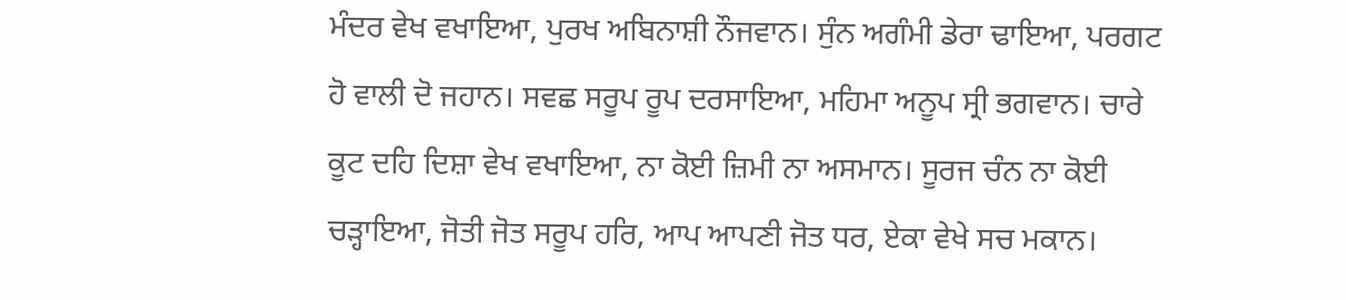ਮੰਦਰ ਵੇਖ ਵਖਾਇਆ, ਪੁਰਖ ਅਬਿਨਾਸ਼ੀ ਨੌਜਵਾਨ। ਸੁੰਨ ਅਗੰਮੀ ਡੇਰਾ ਢਾਇਆ, ਪਰਗਟ ਹੋ ਵਾਲੀ ਦੋ ਜਹਾਨ। ਸਵਛ ਸਰੂਪ ਰੂਪ ਦਰਸਾਇਆ, ਮਹਿਮਾ ਅਨੂਪ ਸ੍ਰੀ ਭਗਵਾਨ। ਚਾਰੇ ਕੂਟ ਦਹਿ ਦਿਸ਼ਾ ਵੇਖ ਵਖਾਇਆ, ਨਾ ਕੋਈ ਜ਼ਿਮੀ ਨਾ ਅਸਮਾਨ। ਸੂਰਜ ਚੰਨ ਨਾ ਕੋਈ ਚੜ੍ਹਾਇਆ, ਜੋਤੀ ਜੋਤ ਸਰੂਪ ਹਰਿ, ਆਪ ਆਪਣੀ ਜੋਤ ਧਰ, ਏਕਾ ਵੇਖੇ ਸਚ ਮਕਾਨ।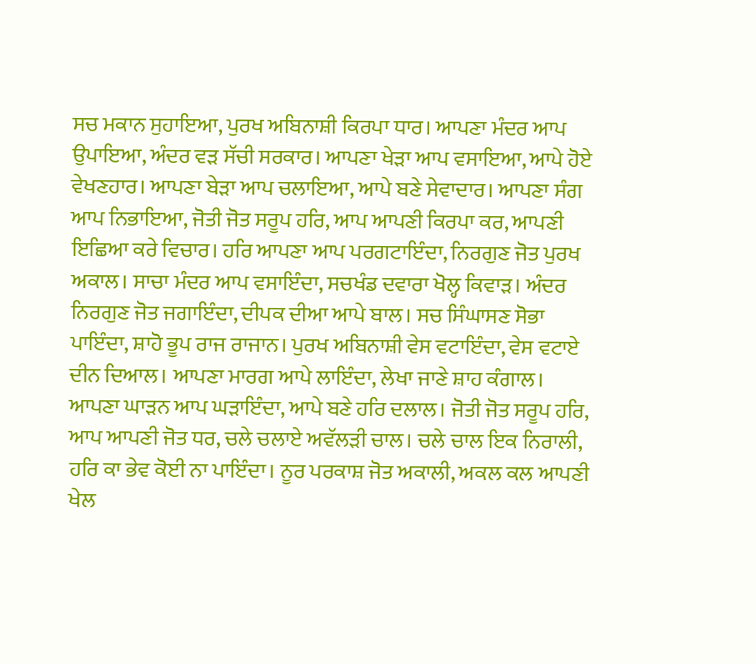ਸਚ ਮਕਾਨ ਸੁਹਾਇਆ, ਪੁਰਖ ਅਬਿਨਾਸ਼ੀ ਕਿਰਪਾ ਧਾਰ। ਆਪਣਾ ਮੰਦਰ ਆਪ ਉਪਾਇਆ, ਅੰਦਰ ਵੜ ਸੱਚੀ ਸਰਕਾਰ। ਆਪਣਾ ਖੇੜਾ ਆਪ ਵਸਾਇਆ, ਆਪੇ ਹੋਏ ਵੇਖਣਹਾਰ। ਆਪਣਾ ਬੇੜਾ ਆਪ ਚਲਾਇਆ, ਆਪੇ ਬਣੇ ਸੇਵਾਦਾਰ। ਆਪਣਾ ਸੰਗ ਆਪ ਨਿਭਾਇਆ, ਜੋਤੀ ਜੋਤ ਸਰੂਪ ਹਰਿ, ਆਪ ਆਪਣੀ ਕਿਰਪਾ ਕਰ, ਆਪਣੀ ਇਛਿਆ ਕਰੇ ਵਿਚਾਰ। ਹਰਿ ਆਪਣਾ ਆਪ ਪਰਗਟਾਇੰਦਾ, ਨਿਰਗੁਣ ਜੋਤ ਪੁਰਖ ਅਕਾਲ। ਸਾਚਾ ਮੰਦਰ ਆਪ ਵਸਾਇੰਦਾ, ਸਚਖੰਡ ਦਵਾਰਾ ਖੋਲ੍ਹ ਕਿਵਾੜ। ਅੰਦਰ ਨਿਰਗੁਣ ਜੋਤ ਜਗਾਇੰਦਾ, ਦੀਪਕ ਦੀਆ ਆਪੇ ਬਾਲ। ਸਚ ਸਿੰਘਾਸਣ ਸੋਭਾ ਪਾਇੰਦਾ, ਸ਼ਾਹੋ ਭੂਪ ਰਾਜ ਰਾਜਾਨ। ਪੁਰਖ ਅਬਿਨਾਸ਼ੀ ਵੇਸ ਵਟਾਇੰਦਾ, ਵੇਸ ਵਟਾਏ ਦੀਨ ਦਿਆਲ। ਆਪਣਾ ਮਾਰਗ ਆਪੇ ਲਾਇੰਦਾ, ਲੇਖਾ ਜਾਣੇ ਸ਼ਾਹ ਕੰਗਾਲ। ਆਪਣਾ ਘਾੜਨ ਆਪ ਘੜਾਇੰਦਾ, ਆਪੇ ਬਣੇ ਹਰਿ ਦਲਾਲ। ਜੋਤੀ ਜੋਤ ਸਰੂਪ ਹਰਿ, ਆਪ ਆਪਣੀ ਜੋਤ ਧਰ, ਚਲੇ ਚਲਾਏ ਅਵੱਲੜੀ ਚਾਲ। ਚਲੇ ਚਾਲ ਇਕ ਨਿਰਾਲੀ, ਹਰਿ ਕਾ ਭੇਵ ਕੋਈ ਨਾ ਪਾਇੰਦਾ। ਨੂਰ ਪਰਕਾਸ਼ ਜੋਤ ਅਕਾਲੀ, ਅਕਲ ਕਲ ਆਪਣੀ ਖੇਲ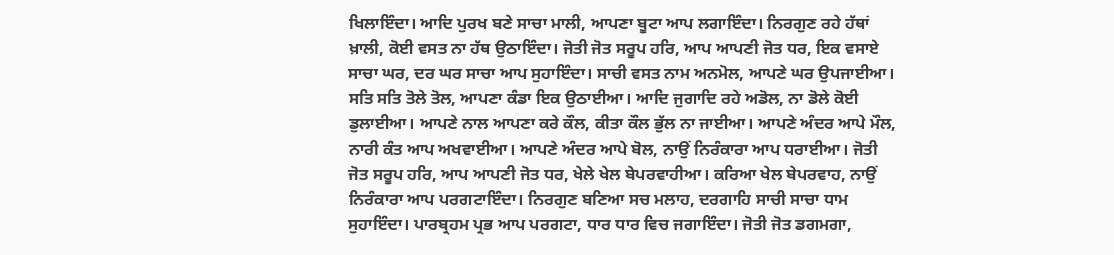ਖਿਲਾਇੰਦਾ। ਆਦਿ ਪੁਰਖ ਬਣੇ ਸਾਚਾ ਮਾਲੀ, ਆਪਣਾ ਬੂਟਾ ਆਪ ਲਗਾਇੰਦਾ। ਨਿਰਗੁਣ ਰਹੇ ਹੱਥਾਂ ਖ਼ਾਲੀ, ਕੋਈ ਵਸਤ ਨਾ ਹੱਥ ਉਠਾਇੰਦਾ। ਜੋਤੀ ਜੋਤ ਸਰੂਪ ਹਰਿ, ਆਪ ਆਪਣੀ ਜੋਤ ਧਰ, ਇਕ ਵਸਾਏ ਸਾਚਾ ਘਰ, ਦਰ ਘਰ ਸਾਚਾ ਆਪ ਸੁਹਾਇੰਦਾ। ਸਾਚੀ ਵਸਤ ਨਾਮ ਅਨਮੋਲ, ਆਪਣੇ ਘਰ ਉਪਜਾਈਆ। ਸਤਿ ਸਤਿ ਤੋਲੇ ਤੋਲ, ਆਪਣਾ ਕੰਡਾ ਇਕ ਉਠਾਈਆ। ਆਦਿ ਜੁਗਾਦਿ ਰਹੇ ਅਡੋਲ, ਨਾ ਡੋਲੇ ਕੋਈ ਡੁਲਾਈਆ। ਆਪਣੇ ਨਾਲ ਆਪਣਾ ਕਰੇ ਕੌਲ, ਕੀਤਾ ਕੌਲ ਭੁੱਲ ਨਾ ਜਾਈਆ। ਆਪਣੇ ਅੰਦਰ ਆਪੇ ਮੌਲ, ਨਾਰੀ ਕੰਤ ਆਪ ਅਖਵਾਈਆ। ਆਪਣੇ ਅੰਦਰ ਆਪੇ ਬੋਲ, ਨਾਉਂ ਨਿਰੰਕਾਰਾ ਆਪ ਧਰਾਈਆ। ਜੋਤੀ ਜੋਤ ਸਰੂਪ ਹਰਿ, ਆਪ ਆਪਣੀ ਜੋਤ ਧਰ, ਖੇਲੇ ਖੇਲ ਬੇਪਰਵਾਹੀਆ। ਕਰਿਆ ਖੇਲ ਬੇਪਰਵਾਹ, ਨਾਉਂ ਨਿਰੰਕਾਰਾ ਆਪ ਪਰਗਟਾਇੰਦਾ। ਨਿਰਗੁਣ ਬਣਿਆ ਸਚ ਮਲਾਹ, ਦਰਗਾਹਿ ਸਾਚੀ ਸਾਚਾ ਧਾਮ ਸੁਹਾਇੰਦਾ। ਪਾਰਬ੍ਰਹਮ ਪ੍ਰਭ ਆਪ ਪਰਗਟਾ, ਧਾਰ ਧਾਰ ਵਿਚ ਜਗਾਇੰਦਾ। ਜੋਤੀ ਜੋਤ ਡਗਮਗਾ,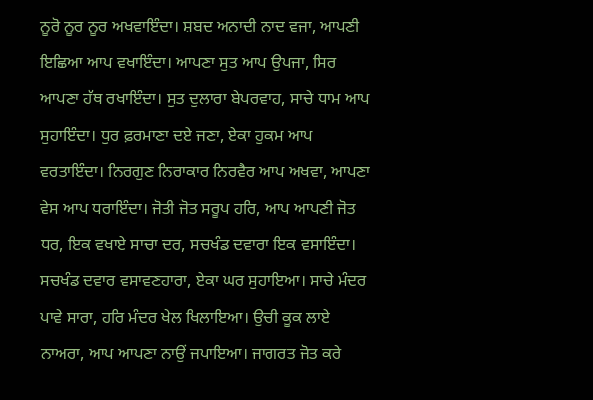ਨੂਰੋ ਨੂਰ ਨੂਰ ਅਖਵਾਇੰਦਾ। ਸ਼ਬਦ ਅਨਾਦੀ ਨਾਦ ਵਜਾ, ਆਪਣੀ ਇਛਿਆ ਆਪ ਵਖਾਇੰਦਾ। ਆਪਣਾ ਸੁਤ ਆਪ ਉਪਜਾ, ਸਿਰ ਆਪਣਾ ਹੱਥ ਰਖਾਇੰਦਾ। ਸੁਤ ਦੁਲਾਰਾ ਬੇਪਰਵਾਹ, ਸਾਚੇ ਧਾਮ ਆਪ ਸੁਹਾਇੰਦਾ। ਧੁਰ ਫ਼ਰਮਾਣਾ ਦਏ ਜਣਾ, ਏਕਾ ਹੁਕਮ ਆਪ ਵਰਤਾਇੰਦਾ। ਨਿਰਗੁਣ ਨਿਰਾਕਾਰ ਨਿਰਵੈਰ ਆਪ ਅਖਵਾ, ਆਪਣਾ ਵੇਸ ਆਪ ਧਰਾਇੰਦਾ। ਜੋਤੀ ਜੋਤ ਸਰੂਪ ਹਰਿ, ਆਪ ਆਪਣੀ ਜੋਤ ਧਰ, ਇਕ ਵਖਾਏ ਸਾਚਾ ਦਰ, ਸਚਖੰਡ ਦਵਾਰਾ ਇਕ ਵਸਾਇੰਦਾ। ਸਚਖੰਡ ਦਵਾਰ ਵਸਾਵਣਹਾਰਾ, ਏਕਾ ਘਰ ਸੁਹਾਇਆ। ਸਾਚੇ ਮੰਦਰ ਪਾਵੇ ਸਾਰਾ, ਹਰਿ ਮੰਦਰ ਖੇਲ ਖਿਲਾਇਆ। ਉਚੀ ਕੂਕ ਲਾਏ ਨਾਅਰਾ, ਆਪ ਆਪਣਾ ਨਾਉਂ ਜਪਾਇਆ। ਜਾਗਰਤ ਜੋਤ ਕਰੇ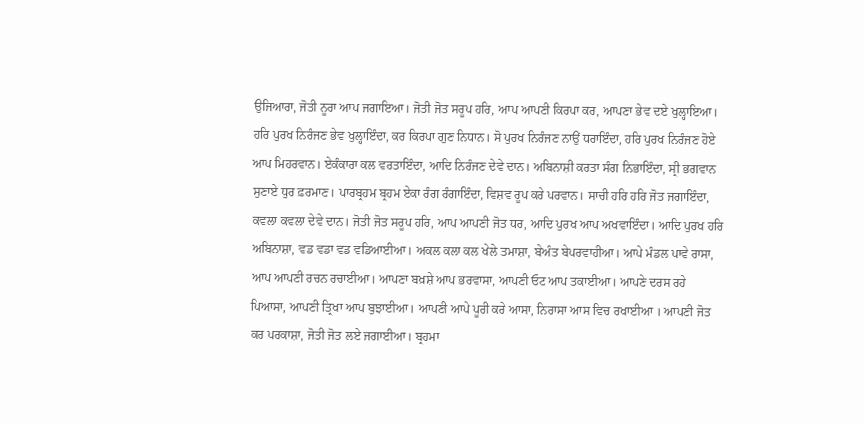ਉਜਿਆਰਾ, ਜੋਤੀ ਨੂਰਾ ਆਪ ਜਗਾਇਆ। ਜੋਤੀ ਜੋਤ ਸਰੂਪ ਹਰਿ, ਆਪ ਆਪਣੀ ਕਿਰਪਾ ਕਰ, ਆਪਣਾ ਭੇਵ ਦਏ ਖੁਲ੍ਹਾਇਆ। ਹਰਿ ਪੁਰਖ ਨਿਰੰਜਣ ਭੇਵ ਖੁਲ੍ਹਾਇੰਦਾ, ਕਰ ਕਿਰਪਾ ਗੁਣ ਨਿਧਾਨ। ਸੋ ਪੁਰਖ ਨਿਰੰਜਣ ਨਾਉਂ ਧਰਾਇੰਦਾ, ਹਰਿ ਪੁਰਖ ਨਿਰੰਜਣ ਹੋਏ ਆਪ ਮਿਹਰਵਾਨ। ਏਕੰਕਾਰਾ ਕਲ ਵਰਤਾਇੰਦਾ, ਆਦਿ ਨਿਰੰਜਣ ਦੇਵੇ ਦਾਨ। ਅਬਿਨਾਸ਼ੀ ਕਰਤਾ ਸੰਗ ਨਿਭਾਇੰਦਾ, ਸ੍ਰੀ ਭਗਵਾਨ ਸੁਣਾਏ ਧੁਰ ਫ਼ਰਮਾਣ। ਪਾਰਬ੍ਰਹਮ ਬ੍ਰਹਮ ਏਕਾ ਰੰਗ ਰੰਗਾਇੰਦਾ, ਵਿਸ਼ਵ ਰੂਪ ਕਰੇ ਪਰਵਾਨ। ਸਾਚੀ ਹਰਿ ਹਰਿ ਜੋਤ ਜਗਾਇੰਦਾ, ਕਵਲਾ ਕਵਲਾ ਦੇਵੇ ਦਾਨ। ਜੋਤੀ ਜੋਤ ਸਰੂਪ ਹਰਿ, ਆਪ ਆਪਣੀ ਜੋਤ ਧਰ, ਆਦਿ ਪੁਰਖ ਆਪ ਅਖਵਾਇੰਦਾ। ਆਦਿ ਪੁਰਖ ਹਰਿ ਅਬਿਨਾਸ਼ਾ, ਵਡ ਵਡਾ ਵਡ ਵਡਿਆਈਆ। ਅਕਲ ਕਲਾ ਕਲ ਖੇਲੇ ਤਮਾਸ਼ਾ, ਬੇਅੰਤ ਬੇਪਰਵਾਹੀਆ। ਆਪੇ ਮੰਡਲ ਪਾਵੇ ਰਾਸਾ, ਆਪ ਆਪਣੀ ਰਚਨ ਰਚਾਈਆ। ਆਪਣਾ ਬਖ਼ਸ਼ੇ ਆਪ ਭਰਵਾਸਾ, ਆਪਣੀ ਓਟ ਆਪ ਤਕਾਈਆ। ਆਪਣੇ ਦਰਸ ਰਹੇ ਪਿਆਸਾ, ਆਪਣੀ ਤ੍ਰਿਖਾ ਆਪ ਬੁਝਾਈਆ। ਆਪਣੀ ਆਪੇ ਪੂਰੀ ਕਰੇ ਆਸਾ, ਨਿਰਾਸਾ ਆਸ ਵਿਚ ਰਖਾਈਆ । ਆਪਣੀ ਜੋਤ ਕਰ ਪਰਕਾਸ਼ਾ, ਜੋਤੀ ਜੋਤ ਲਏ ਜਗਾਈਆ। ਬ੍ਰਹਮਾ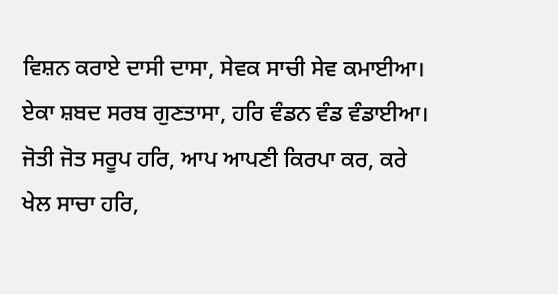ਵਿਸ਼ਨ ਕਰਾਏ ਦਾਸੀ ਦਾਸਾ, ਸੇਵਕ ਸਾਚੀ ਸੇਵ ਕਮਾਈਆ। ਏਕਾ ਸ਼ਬਦ ਸਰਬ ਗੁਣਤਾਸਾ, ਹਰਿ ਵੰਡਨ ਵੰਡ ਵੰਡਾਈਆ। ਜੋਤੀ ਜੋਤ ਸਰੂਪ ਹਰਿ, ਆਪ ਆਪਣੀ ਕਿਰਪਾ ਕਰ, ਕਰੇ ਖੇਲ ਸਾਚਾ ਹਰਿ,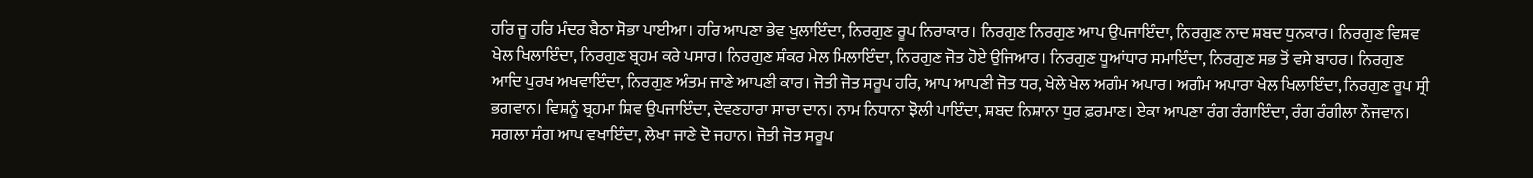ਹਰਿ ਜੂ ਹਰਿ ਮੰਦਰ ਬੈਠਾ ਸੋਭਾ ਪਾਈਆ। ਹਰਿ ਆਪਣਾ ਭੇਵ ਖੁਲਾਇੰਦਾ, ਨਿਰਗੁਣ ਰੂਪ ਨਿਰਾਕਾਰ। ਨਿਰਗੁਣ ਨਿਰਗੁਣ ਆਪ ਉਪਜਾਇੰਦਾ, ਨਿਰਗੁਣ ਨਾਦ ਸ਼ਬਦ ਧੁਨਕਾਰ। ਨਿਰਗੁਣ ਵਿਸ਼ਵ ਖੇਲ ਖਿਲਾਇੰਦਾ, ਨਿਰਗੁਣ ਬ੍ਰਹਮ ਕਰੇ ਪਸਾਰ। ਨਿਰਗੁਣ ਸ਼ੰਕਰ ਮੇਲ ਮਿਲਾਇੰਦਾ, ਨਿਰਗੁਣ ਜੋਤ ਹੋਏ ਉਜਿਆਰ। ਨਿਰਗੁਣ ਧੂਆਂਧਾਰ ਸਮਾਇੰਦਾ, ਨਿਰਗੁਣ ਸਭ ਤੋਂ ਵਸੇ ਬਾਹਰ। ਨਿਰਗੁਣ ਆਦਿ ਪੁਰਖ ਅਖਵਾਇੰਦਾ, ਨਿਰਗੁਣ ਅੰਤਮ ਜਾਣੇ ਆਪਣੀ ਕਾਰ। ਜੋਤੀ ਜੋਤ ਸਰੂਪ ਹਰਿ, ਆਪ ਆਪਣੀ ਜੋਤ ਧਰ, ਖੇਲੇ ਖੇਲ ਅਗੰਮ ਅਪਾਰ। ਅਗੰਮ ਅਪਾਰਾ ਖੇਲ ਖਿਲਾਇੰਦਾ, ਨਿਰਗੁਣ ਰੂਪ ਸ੍ਰੀ ਭਗਵਾਨ। ਵਿਸ਼ਨੂੰ ਬ੍ਰਹਮਾ ਸ਼ਿਵ ਉਪਜਾਇੰਦਾ, ਦੇਵਣਹਾਰਾ ਸਾਚਾ ਦਾਨ। ਨਾਮ ਨਿਧਾਨਾ ਝੋਲੀ ਪਾਇੰਦਾ, ਸ਼ਬਦ ਨਿਸ਼ਾਨਾ ਧੁਰ ਫ਼ਰਮਾਣ। ਏਕਾ ਆਪਣਾ ਰੰਗ ਰੰਗਾਇੰਦਾ, ਰੰਗ ਰੰਗੀਲਾ ਨੌਜਵਾਨ। ਸਗਲਾ ਸੰਗ ਆਪ ਵਖਾਇੰਦਾ, ਲੇਖਾ ਜਾਣੇ ਦੋ ਜਹਾਨ। ਜੋਤੀ ਜੋਤ ਸਰੂਪ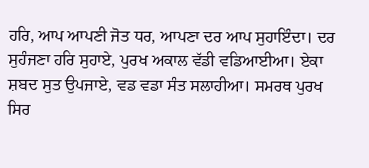ਹਰਿ, ਆਪ ਆਪਣੀ ਜੋਤ ਧਰ, ਆਪਣਾ ਦਰ ਆਪ ਸੁਹਾਇੰਦਾ। ਦਰ ਸੁਹੰਜਣਾ ਹਰਿ ਸੁਹਾਏ, ਪੁਰਖ ਅਕਾਲ ਵੱਡੀ ਵਡਿਆਈਆ। ਏਕਾ ਸ਼ਬਦ ਸੁਤ ਉਪਜਾਏ, ਵਡ ਵਡਾ ਸੰਤ ਸਲਾਹੀਆ। ਸਮਰਥ ਪੁਰਖ ਸਿਰ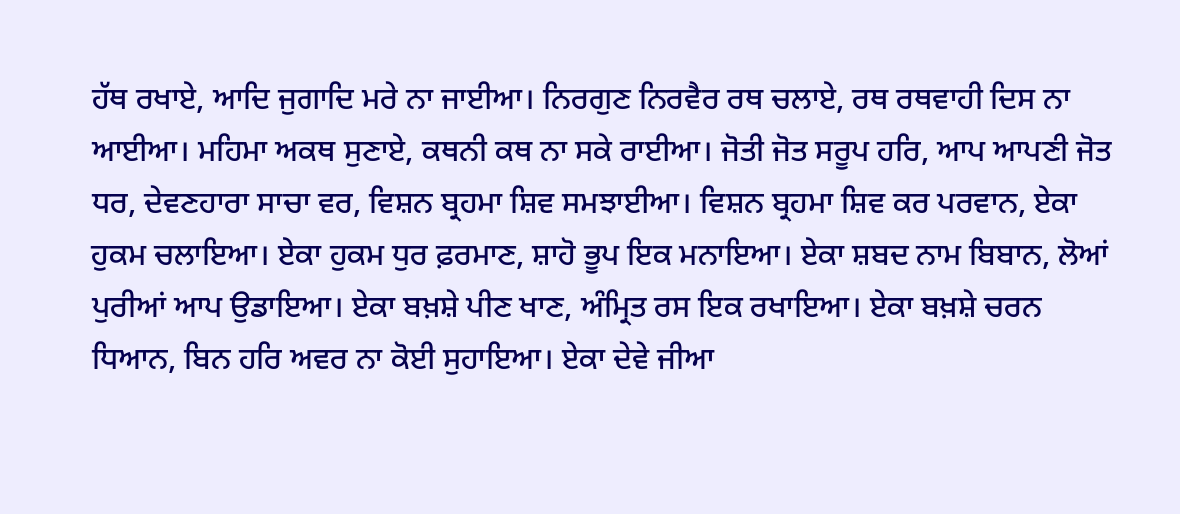ਹੱਥ ਰਖਾਏ, ਆਦਿ ਜੁਗਾਦਿ ਮਰੇ ਨਾ ਜਾਈਆ। ਨਿਰਗੁਣ ਨਿਰਵੈਰ ਰਥ ਚਲਾਏ, ਰਥ ਰਥਵਾਹੀ ਦਿਸ ਨਾ ਆਈਆ। ਮਹਿਮਾ ਅਕਥ ਸੁਣਾਏ, ਕਥਨੀ ਕਥ ਨਾ ਸਕੇ ਰਾਈਆ। ਜੋਤੀ ਜੋਤ ਸਰੂਪ ਹਰਿ, ਆਪ ਆਪਣੀ ਜੋਤ ਧਰ, ਦੇਵਣਹਾਰਾ ਸਾਚਾ ਵਰ, ਵਿਸ਼ਨ ਬ੍ਰਹਮਾ ਸ਼ਿਵ ਸਮਝਾਈਆ। ਵਿਸ਼ਨ ਬ੍ਰਹਮਾ ਸ਼ਿਵ ਕਰ ਪਰਵਾਨ, ਏਕਾ ਹੁਕਮ ਚਲਾਇਆ। ਏਕਾ ਹੁਕਮ ਧੁਰ ਫ਼ਰਮਾਣ, ਸ਼ਾਹੋ ਭੂਪ ਇਕ ਮਨਾਇਆ। ਏਕਾ ਸ਼ਬਦ ਨਾਮ ਬਿਬਾਨ, ਲੋਆਂ ਪੁਰੀਆਂ ਆਪ ਉਡਾਇਆ। ਏਕਾ ਬਖ਼ਸ਼ੇ ਪੀਣ ਖਾਣ, ਅੰਮ੍ਰਿਤ ਰਸ ਇਕ ਰਖਾਇਆ। ਏਕਾ ਬਖ਼ਸ਼ੇ ਚਰਨ ਧਿਆਨ, ਬਿਨ ਹਰਿ ਅਵਰ ਨਾ ਕੋਈ ਸੁਹਾਇਆ। ਏਕਾ ਦੇਵੇ ਜੀਆ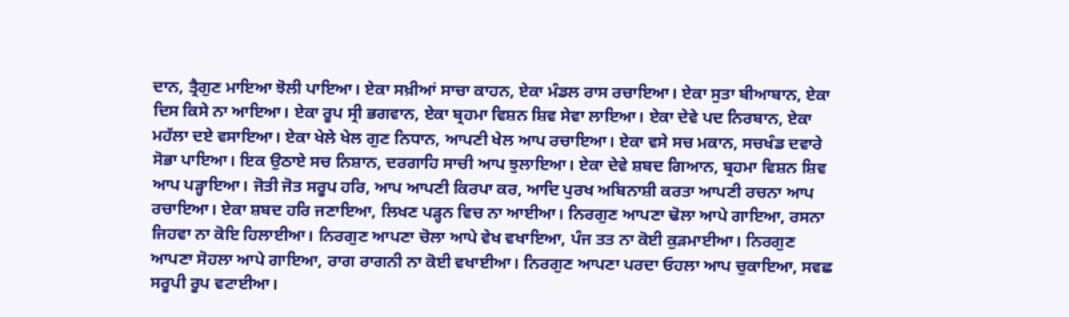ਦਾਨ, ਤ੍ਰੈਗੁਣ ਮਾਇਆ ਝੋਲੀ ਪਾਇਆ। ਏਕਾ ਸਖ਼ੀਆਂ ਸਾਚਾ ਕਾਹਨ, ਏਕਾ ਮੰਡਲ ਰਾਸ ਰਚਾਇਆ। ਏਕਾ ਸੁਤਾ ਬੀਆਬਾਨ, ਏਕਾ ਦਿਸ ਕਿਸੇ ਨਾ ਆਇਆ। ਏਕਾ ਰੂਪ ਸ੍ਰੀ ਭਗਵਾਨ, ਏਕਾ ਬ੍ਰਹਮਾ ਵਿਸ਼ਨ ਸ਼ਿਵ ਸੇਵਾ ਲਾਇਆ। ਏਕਾ ਦੇਵੇ ਪਦ ਨਿਰਬਾਨ, ਏਕਾ ਮਹੱਲਾ ਦਏ ਵਸਾਇਆ। ਏਕਾ ਖੇਲੇ ਖੇਲ ਗੁਣ ਨਿਧਾਨ, ਆਪਣੀ ਖੇਲ ਆਪ ਰਚਾਇਆ। ਏਕਾ ਵਸੇ ਸਚ ਮਕਾਨ, ਸਚਖੰਡ ਦਵਾਰੇ ਸੋਭਾ ਪਾਇਆ। ਇਕ ਉਠਾਏ ਸਚ ਨਿਸ਼ਾਨ, ਦਰਗਾਹਿ ਸਾਚੀ ਆਪ ਝੁਲਾਇਆ। ਏਕਾ ਦੇਵੇ ਸ਼ਬਦ ਗਿਆਨ, ਬ੍ਰਹਮਾ ਵਿਸ਼ਨ ਸ਼ਿਵ ਆਪ ਪੜ੍ਹਾਇਆ। ਜੋਤੀ ਜੋਤ ਸਰੂਪ ਹਰਿ, ਆਪ ਆਪਣੀ ਕਿਰਪਾ ਕਰ, ਆਦਿ ਪੁਰਖ ਅਬਿਨਾਸ਼ੀ ਕਰਤਾ ਆਪਣੀ ਰਚਨਾ ਆਪ ਰਚਾਇਆ। ਏਕਾ ਸ਼ਬਦ ਹਰਿ ਜਣਾਇਆ, ਲਿਖਣ ਪੜ੍ਹਨ ਵਿਚ ਨਾ ਆਈਆ। ਨਿਰਗੁਣ ਆਪਣਾ ਢੋਲਾ ਆਪੇ ਗਾਇਆ, ਰਸਨਾ ਜਿਹਵਾ ਨਾ ਕੋਇ ਹਿਲਾਈਆ। ਨਿਰਗੁਣ ਆਪਣਾ ਚੋਲਾ ਆਪੇ ਵੇਖ ਵਖਾਇਆ, ਪੰਜ ਤਤ ਨਾ ਕੋਈ ਕੁੜਮਾਈਆ। ਨਿਰਗੁਣ ਆਪਣਾ ਸੋਹਲਾ ਆਪੇ ਗਾਇਆ, ਰਾਗ ਰਾਗਨੀ ਨਾ ਕੋਈ ਵਖਾਈਆ। ਨਿਰਗੁਣ ਆਪਣਾ ਪਰਦਾ ਓਹਲਾ ਆਪ ਚੁਕਾਇਆ, ਸਵਛ ਸਰੂਪੀ ਰੂਪ ਵਟਾਈਆ।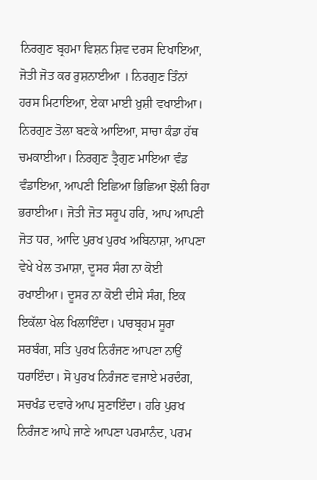ਨਿਰਗੁਣ ਬ੍ਰਹਮਾ ਵਿਸ਼ਨ ਸ਼ਿਵ ਦਰਸ ਦਿਖਾਇਆ, ਜੋਤੀ ਜੋਤ ਕਰ ਰੁਸ਼ਨਾਈਆ । ਨਿਰਗੁਣ ਤਿੰਨਾਂ ਹਰਸ ਮਿਟਾਇਆ, ਏਕਾ ਮਾਈ ਖ਼ੁਸ਼ੀ ਵਖਾਈਆ। ਨਿਰਗੁਣ ਤੋਲਾ ਬਣਕੇ ਆਇਆ, ਸਾਚਾ ਕੰਡਾ ਹੱਥ ਚਮਕਾਈਆ। ਨਿਰਗੁਣ ਤ੍ਰੈਗੁਣ ਮਾਇਆ ਵੰਡ ਵੰਡਾਇਆ, ਆਪਣੀ ਇਛਿਆ ਭਿਛਿਆ ਝੋਲੀ ਰਿਹਾ ਭਰਾਈਆ। ਜੋਤੀ ਜੋਤ ਸਰੂਪ ਹਰਿ, ਆਪ ਆਪਣੀ ਜੋਤ ਧਰ, ਆਦਿ ਪੁਰਖ ਪੁਰਖ ਅਬਿਨਾਸ਼ਾ, ਆਪਣਾ ਵੇਖੇ ਖੇਲ ਤਮਾਸ਼ਾ, ਦੂਸਰ ਸੰਗ ਨਾ ਕੋਈ ਰਖਾਈਆ। ਦੂਸਰ ਨਾ ਕੋਈ ਦੀਸੇ ਸੰਗ, ਇਕ ਇਕੱਲਾ ਖੇਲ ਖਿਲਾਇੰਦਾ। ਪਾਰਬ੍ਰਹਮ ਸੂਰਾ ਸਰਬੰਗ, ਸਤਿ ਪੁਰਖ ਨਿਰੰਜਣ ਆਪਣਾ ਨਾਉਂ ਧਰਾਇੰਦਾ। ਸੋ ਪੁਰਖ ਨਿਰੰਜਣ ਵਜਾਏ ਮਰਦੰਗ, ਸਚਖੰਡ ਦਵਾਰੇ ਆਪ ਸੁਣਾਇੰਦਾ। ਹਰਿ ਪੁਰਖ ਨਿਰੰਜਣ ਆਪੇ ਜਾਣੇ ਆਪਣਾ ਪਰਮਾਨੰਦ, ਪਰਮ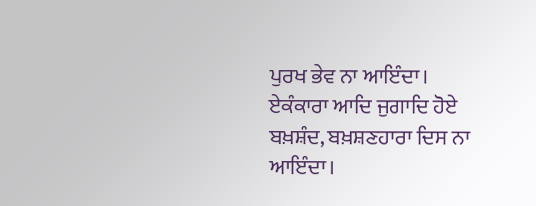ਪੁਰਖ ਭੇਵ ਨਾ ਆਇੰਦਾ। ਏਕੰਕਾਰਾ ਆਦਿ ਜੁਗਾਦਿ ਹੋਏ ਬਖ਼ਸ਼ੰਦ, ਬਖ਼ਸ਼ਣਹਾਰਾ ਦਿਸ ਨਾ ਆਇੰਦਾ।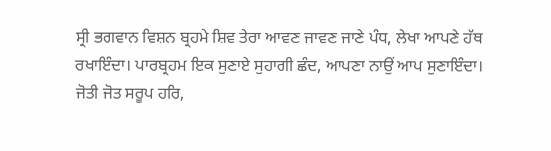ਸ੍ਰੀ ਭਗਵਾਨ ਵਿਸ਼ਨ ਬ੍ਰਹਮੇ ਸ਼ਿਵ ਤੇਰਾ ਆਵਣ ਜਾਵਣ ਜਾਣੇ ਪੰਧ, ਲੇਖਾ ਆਪਣੇ ਹੱਥ ਰਖਾਇੰਦਾ। ਪਾਰਬ੍ਰਹਮ ਇਕ ਸੁਣਾਏ ਸੁਹਾਗੀ ਛੰਦ, ਆਪਣਾ ਨਾਉਂ ਆਪ ਸੁਣਾਇੰਦਾ। ਜੋਤੀ ਜੋਤ ਸਰੂਪ ਹਰਿ,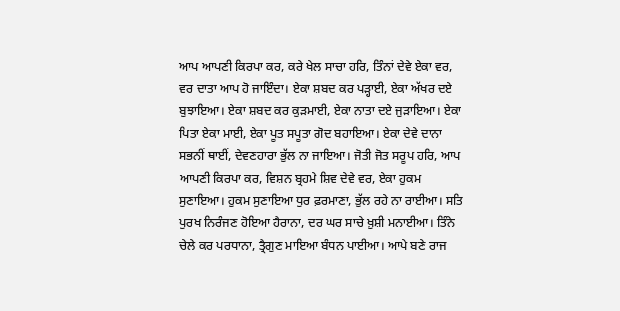ਆਪ ਆਪਣੀ ਕਿਰਪਾ ਕਰ, ਕਰੇ ਖੇਲ ਸਾਚਾ ਹਰਿ, ਤਿੰਨਾਂ ਦੇਵੇ ਏਕਾ ਵਰ, ਵਰ ਦਾਤਾ ਆਪ ਹੋ ਜਾਇੰਦਾ। ਏਕਾ ਸ਼ਬਦ ਕਰ ਪੜ੍ਹਾਈ, ਏਕਾ ਅੱਖਰ ਦਏ ਬੁਝਾਇਆ। ਏਕਾ ਸ਼ਬਦ ਕਰ ਕੁੜਮਾਈ, ਏਕਾ ਨਾਤਾ ਦਏ ਜੁੜਾਇਆ। ਏਕਾ ਪਿਤਾ ਏਕਾ ਮਾਈ, ਏਕਾ ਪੂਤ ਸਪੂਤਾ ਗੋਦ ਬਹਾਇਆ। ਏਕਾ ਦੇਵੇ ਦਾਨਾ ਸਭਨੀਂ ਥਾਈਂ, ਦੇਵਣਹਾਰਾ ਭੁੱਲ ਨਾ ਜਾਇਆ। ਜੋਤੀ ਜੋਤ ਸਰੂਪ ਹਰਿ, ਆਪ ਆਪਣੀ ਕਿਰਪਾ ਕਰ, ਵਿਸ਼ਨ ਬ੍ਰਹਮੇ ਸ਼ਿਵ ਦੇਵੇ ਵਰ, ਏਕਾ ਹੁਕਮ ਸੁਣਾਇਆ। ਹੁਕਮ ਸੁਣਾਇਆ ਧੁਰ ਫ਼ਰਮਾਣਾ, ਭੁੱਲ ਰਹੇ ਨਾ ਰਾਈਆ। ਸਤਿ ਪੁਰਖ ਨਿਰੰਜਣ ਹੋਇਆ ਹੈਰਾਨਾ, ਦਰ ਘਰ ਸਾਚੇ ਖ਼ੁਸ਼ੀ ਮਨਾਈਆ। ਤਿੰਨੇ ਚੇਲੇ ਕਰ ਪਰਧਾਨਾ, ਤ੍ਰੈਗੁਣ ਮਾਇਆ ਬੰਧਨ ਪਾਈਆ। ਆਪੇ ਬਣੇ ਰਾਜ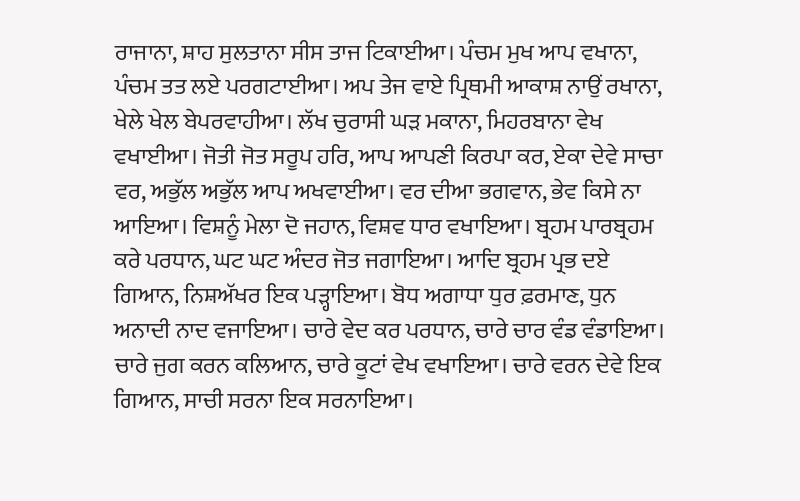ਰਾਜਾਨਾ, ਸ਼ਾਹ ਸੁਲਤਾਨਾ ਸੀਸ ਤਾਜ ਟਿਕਾਈਆ। ਪੰਚਮ ਮੁਖ ਆਪ ਵਖਾਨਾ, ਪੰਚਮ ਤਤ ਲਏ ਪਰਗਟਾਈਆ। ਅਪ ਤੇਜ ਵਾਏ ਪ੍ਰਿਥਮੀ ਆਕਾਸ਼ ਨਾਉਂ ਰਖਾਨਾ, ਖੇਲੇ ਖੇਲ ਬੇਪਰਵਾਹੀਆ। ਲੱਖ ਚੁਰਾਸੀ ਘੜ ਮਕਾਨਾ, ਮਿਹਰਬਾਨਾ ਵੇਖ ਵਖਾਈਆ। ਜੋਤੀ ਜੋਤ ਸਰੂਪ ਹਰਿ, ਆਪ ਆਪਣੀ ਕਿਰਪਾ ਕਰ, ਏਕਾ ਦੇਵੇ ਸਾਚਾ ਵਰ, ਅਭੁੱਲ ਅਭੁੱਲ ਆਪ ਅਖਵਾਈਆ। ਵਰ ਦੀਆ ਭਗਵਾਨ, ਭੇਵ ਕਿਸੇ ਨਾ ਆਇਆ। ਵਿਸ਼ਨੂੰ ਮੇਲਾ ਦੋ ਜਹਾਨ, ਵਿਸ਼ਵ ਧਾਰ ਵਖਾਇਆ। ਬ੍ਰਹਮ ਪਾਰਬ੍ਰਹਮ ਕਰੇ ਪਰਧਾਨ, ਘਟ ਘਟ ਅੰਦਰ ਜੋਤ ਜਗਾਇਆ। ਆਦਿ ਬ੍ਰਹਮ ਪ੍ਰਭ ਦਏ ਗਿਆਨ, ਨਿਸ਼ਅੱਖਰ ਇਕ ਪੜ੍ਹਾਇਆ। ਬੋਧ ਅਗਾਧਾ ਧੁਰ ਫ਼ਰਮਾਣ, ਧੁਨ ਅਨਾਦੀ ਨਾਦ ਵਜਾਇਆ। ਚਾਰੇ ਵੇਦ ਕਰ ਪਰਧਾਨ, ਚਾਰੇ ਚਾਰ ਵੰਡ ਵੰਡਾਇਆ। ਚਾਰੇ ਜੁਗ ਕਰਨ ਕਲਿਆਨ, ਚਾਰੇ ਕੂਟਾਂ ਵੇਖ ਵਖਾਇਆ। ਚਾਰੇ ਵਰਨ ਦੇਵੇ ਇਕ ਗਿਆਨ, ਸਾਚੀ ਸਰਨਾ ਇਕ ਸਰਨਾਇਆ।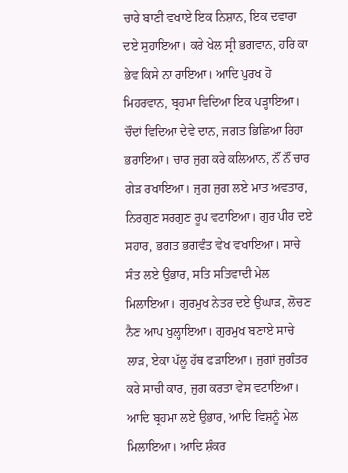ਚਾਰੇ ਬਾਣੀ ਵਖਾਏ ਇਕ ਨਿਸ਼ਾਨ, ਇਕ ਦਵਾਰਾ ਦਏ ਸੁਹਾਇਆ। ਕਰੇ ਖੇਲ ਸ੍ਰੀ ਭਗਵਾਨ, ਹਰਿ ਕਾ ਭੇਵ ਕਿਸੇ ਨਾ ਰਾਇਆ। ਆਦਿ ਪੁਰਖ ਹੋ ਮਿਹਰਵਾਨ, ਬ੍ਰਹਮਾ ਵਿਦਿਆ ਇਕ ਪੜ੍ਹਾਇਆ। ਚੌਦਾਂ ਵਿਦਿਆ ਦੇਵੇ ਦਾਨ, ਜਗਤ ਭਿਛਿਆ ਰਿਹਾ ਭਰਾਇਆ। ਚਾਰ ਜੁਗ ਕਰੇ ਕਲਿਆਨ, ਨੌਂ ਨੌਂ ਚਾਰ ਗੇੜ ਰਖਾਇਆ। ਜੁਗ ਜੁਗ ਲਏ ਮਾਤ ਅਵਤਾਰ, ਨਿਰਗੁਣ ਸਰਗੁਣ ਰੂਪ ਵਟਾਇਆ। ਗੁਰ ਪੀਰ ਦਏ ਸਹਾਰ, ਭਗਤ ਭਗਵੰਤ ਵੇਖ ਵਖਾਇਆ। ਸਾਚੇ ਸੰਤ ਲਏ ਉਭਾਰ, ਸਤਿ ਸਤਿਵਾਦੀ ਮੇਲ ਮਿਲਾਇਆ। ਗੁਰਮੁਖ ਨੇਤਰ ਦਏ ਉਘਾੜ, ਲੋਚਣ ਨੈਣ ਆਪ ਖੁਲ੍ਹਾਇਆ। ਗੁਰਮੁਖ ਬਣਾਏ ਸਾਚੇ ਲਾੜ, ਏਕਾ ਪੱਲੂ ਹੱਥ ਫੜਾਇਆ। ਜੁਗਾਂ ਜੁਗੰਤਰ ਕਰੇ ਸਾਚੀ ਕਾਰ, ਜੁਗ ਕਰਤਾ ਵੇਸ ਵਟਾਇਆ। ਆਦਿ ਬ੍ਰਹਮਾ ਲਏ ਉਭਾਰ, ਆਦਿ ਵਿਸ਼ਨੂੰ ਮੇਲ ਮਿਲਾਇਆ। ਆਦਿ ਸ਼ੰਕਰ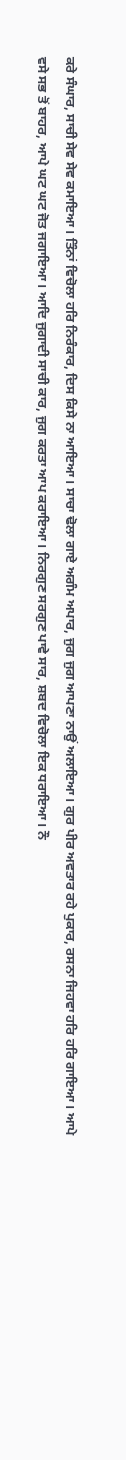ਕਰੇ ਸੰਘਾਰ, ਸਾਚੀ ਸੇਵ ਸੇਵ ਕਮਾਇਆ। ਤਿੰਨਾਂ ਵਿਚੋਲਾ ਹਰਿ ਨਿਰੰਕਾਰ, ਦਿਸ ਕਿਸੇ ਨਾ ਆਇਆ। ਸਾਚਾ ਢੋਲਾ ਗਾਏ ਅਗੰਮ ਅਪਾਰ, ਜੁਗ ਜੁਗ ਆਪਣਾ ਨਾਉਂ ਅਲਾਇਆ। ਗੁਰ ਪੀਰ ਅਵਤਾਰ ਰਹੇ ਪੁਕਾਰ, ਰਸਨਾ ਜਿਹਵਾ ਹਰਿ ਹਰਿ ਗਾਇਆ। ਆਪੇ ਵਸੇ ਸਭ ਤੋਂ ਬਾਹਰ, ਆਪੇ ਘਟ ਘਟ ਜੋਤ ਜਗਾਇਆ। ਆਦਿ ਜੁਗਾਦੀ ਸਾਚੀ ਕਾਰ, ਜੁਗ ਕਰਤਾ ਆਪ ਕਰਾਇਆ। ਨਿਰਗੁਣ ਸਰਗੁਣ ਪਾਵੇ ਸਾਰ, ਸ਼ਬਦ ਵਿਚੋਲਾ ਇਕ ਧਰਾਇਆ। ਨੌ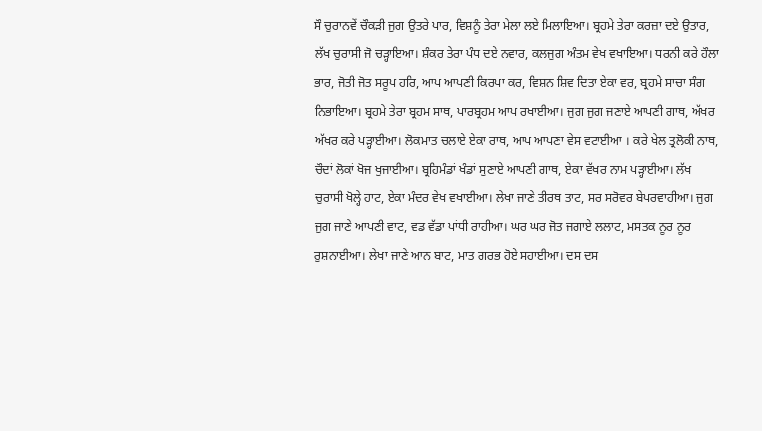ਸੌ ਚੁਰਾਨਵੇਂ ਚੌਕੜੀ ਜੁਗ ਉਤਰੇ ਪਾਰ, ਵਿਸ਼ਨੂੰ ਤੇਰਾ ਮੇਲਾ ਲਏ ਮਿਲਾਇਆ। ਬ੍ਰਹਮੇ ਤੇਰਾ ਕਰਜ਼ਾ ਦਏ ਉਤਾਰ, ਲੱਖ ਚੁਰਾਸੀ ਜੋ ਚੜ੍ਹਾਇਆ। ਸ਼ੰਕਰ ਤੇਰਾ ਪੰਧ ਦਏ ਨਵਾਰ, ਕਲਜੁਗ ਅੰਤਮ ਵੇਖ ਵਖਾਇਆ। ਧਰਨੀ ਕਰੇ ਹੌਲਾ ਭਾਰ, ਜੋਤੀ ਜੋਤ ਸਰੂਪ ਹਰਿ, ਆਪ ਆਪਣੀ ਕਿਰਪਾ ਕਰ, ਵਿਸ਼ਨ ਸ਼ਿਵ ਦਿਤਾ ਏਕਾ ਵਰ, ਬ੍ਰਹਮੇ ਸਾਚਾ ਸੰਗ ਨਿਭਾਇਆ। ਬ੍ਰਹਮੇ ਤੇਰਾ ਬ੍ਰਹਮ ਸਾਥ, ਪਾਰਬ੍ਰਹਮ ਆਪ ਰਖਾਈਆ। ਜੁਗ ਜੁਗ ਜਣਾਏ ਆਪਣੀ ਗਾਥ, ਅੱਖਰ ਅੱਖਰ ਕਰੇ ਪੜ੍ਹਾਈਆ। ਲੋਕਮਾਤ ਚਲਾਏ ਏਕਾ ਰਾਥ, ਆਪ ਆਪਣਾ ਵੇਸ ਵਟਾਈਆ । ਕਰੇ ਖੇਲ ਤ੍ਰਲੋਕੀ ਨਾਥ, ਚੌਦਾਂ ਲੋਕਾਂ ਖੋਜ ਖੁਜਾਈਆ। ਬ੍ਰਹਿਮੰਡਾਂ ਖੰਡਾਂ ਸੁਣਾਏ ਆਪਣੀ ਗਾਥ, ਏਕਾ ਵੱਖਰ ਨਾਮ ਪੜ੍ਹਾਈਆ। ਲੱਖ ਚੁਰਾਸੀ ਖੋਲ੍ਹੇ ਹਾਟ, ਏਕਾ ਮੰਦਰ ਵੇਖ ਵਖਾਈਆ। ਲੇਖਾ ਜਾਣੇ ਤੀਰਥ ਤਾਟ, ਸਰ ਸਰੋਵਰ ਬੇਪਰਵਾਹੀਆ। ਜੁਗ ਜੁਗ ਜਾਣੇ ਆਪਣੀ ਵਾਟ, ਵਡ ਵੱਡਾ ਪਾਂਧੀ ਰਾਹੀਆ। ਘਰ ਘਰ ਜੋਤ ਜਗਾਏ ਲਲਾਟ, ਮਸਤਕ ਨੂਰ ਨੂਰ ਰੁਸ਼ਨਾਈਆ। ਲੇਖਾ ਜਾਣੇ ਆਨ ਬਾਟ, ਮਾਤ ਗਰਭ ਹੋਏ ਸਹਾਈਆ। ਦਸ ਦਸ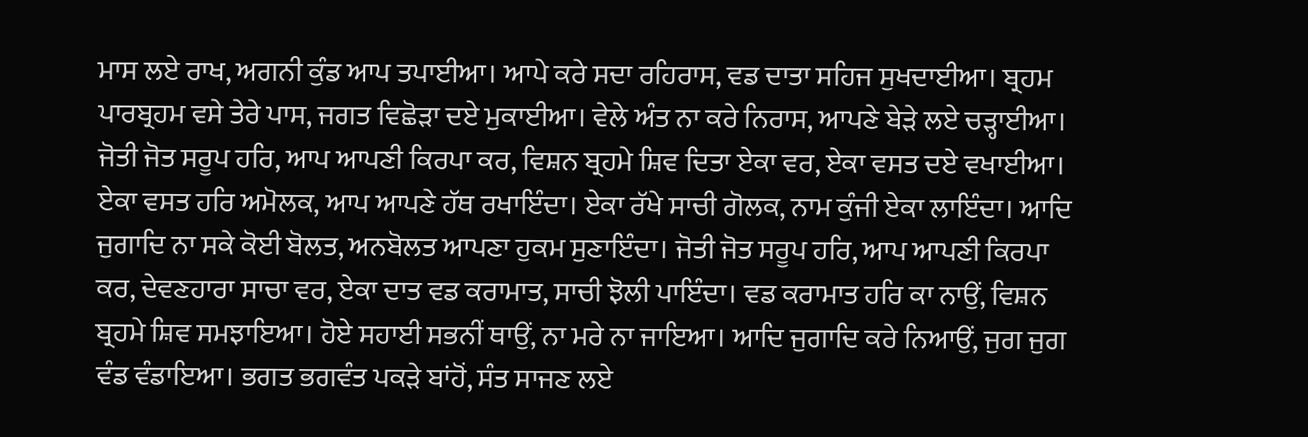ਮਾਸ ਲਏ ਰਾਖ, ਅਗਨੀ ਕੁੰਡ ਆਪ ਤਪਾਈਆ। ਆਪੇ ਕਰੇ ਸਦਾ ਰਹਿਰਾਸ, ਵਡ ਦਾਤਾ ਸਹਿਜ ਸੁਖਦਾਈਆ। ਬ੍ਰਹਮ ਪਾਰਬ੍ਰਹਮ ਵਸੇ ਤੇਰੇ ਪਾਸ, ਜਗਤ ਵਿਛੋੜਾ ਦਏ ਮੁਕਾਈਆ। ਵੇਲੇ ਅੰਤ ਨਾ ਕਰੇ ਨਿਰਾਸ, ਆਪਣੇ ਬੇੜੇ ਲਏ ਚੜ੍ਹਾਈਆ। ਜੋਤੀ ਜੋਤ ਸਰੂਪ ਹਰਿ, ਆਪ ਆਪਣੀ ਕਿਰਪਾ ਕਰ, ਵਿਸ਼ਨ ਬ੍ਰਹਮੇ ਸ਼ਿਵ ਦਿਤਾ ਏਕਾ ਵਰ, ਏਕਾ ਵਸਤ ਦਏ ਵਖਾਈਆ। ਏਕਾ ਵਸਤ ਹਰਿ ਅਮੋਲਕ, ਆਪ ਆਪਣੇ ਹੱਥ ਰਖਾਇੰਦਾ। ਏਕਾ ਰੱਖੇ ਸਾਚੀ ਗੋਲਕ, ਨਾਮ ਕੁੰਜੀ ਏਕਾ ਲਾਇੰਦਾ। ਆਦਿ ਜੁਗਾਦਿ ਨਾ ਸਕੇ ਕੋਈ ਬੋਲਤ, ਅਨਬੋਲਤ ਆਪਣਾ ਹੁਕਮ ਸੁਣਾਇੰਦਾ। ਜੋਤੀ ਜੋਤ ਸਰੂਪ ਹਰਿ, ਆਪ ਆਪਣੀ ਕਿਰਪਾ ਕਰ, ਦੇਵਣਹਾਰਾ ਸਾਚਾ ਵਰ, ਏਕਾ ਦਾਤ ਵਡ ਕਰਾਮਾਤ, ਸਾਚੀ ਝੋਲੀ ਪਾਇੰਦਾ। ਵਡ ਕਰਾਮਾਤ ਹਰਿ ਕਾ ਨਾਉਂ, ਵਿਸ਼ਨ ਬ੍ਰਹਮੇ ਸ਼ਿਵ ਸਮਝਾਇਆ। ਹੋਏ ਸਹਾਈ ਸਭਨੀਂ ਥਾਉਂ, ਨਾ ਮਰੇ ਨਾ ਜਾਇਆ। ਆਦਿ ਜੁਗਾਦਿ ਕਰੇ ਨਿਆਉਂ, ਜੁਗ ਜੁਗ ਵੰਡ ਵੰਡਾਇਆ। ਭਗਤ ਭਗਵੰਤ ਪਕੜੇ ਬਾਂਹੋਂ, ਸੰਤ ਸਾਜਣ ਲਏ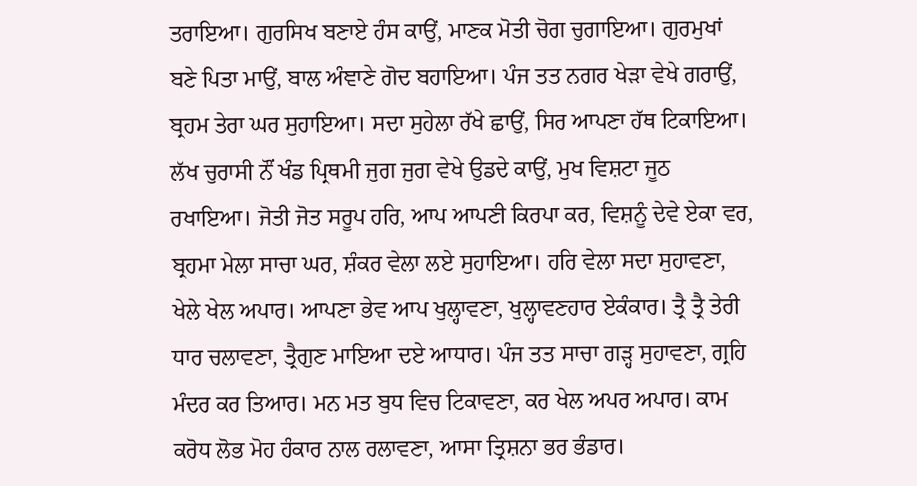ਤਰਾਇਆ। ਗੁਰਸਿਖ ਬਣਾਏ ਹੰਸ ਕਾਉਂ, ਮਾਣਕ ਮੋਤੀ ਚੋਗ ਚੁਗਾਇਆ। ਗੁਰਮੁਖਾਂ ਬਣੇ ਪਿਤਾ ਮਾਉਂ, ਬਾਲ ਅੰਞਾਣੇ ਗੋਦ ਬਹਾਇਆ। ਪੰਜ ਤਤ ਨਗਰ ਖੇੜਾ ਵੇਖੇ ਗਰਾਉਂ, ਬ੍ਰਹਮ ਤੇਰਾ ਘਰ ਸੁਹਾਇਆ। ਸਦਾ ਸੁਹੇਲਾ ਰੱਖੇ ਛਾਉਂ, ਸਿਰ ਆਪਣਾ ਹੱਥ ਟਿਕਾਇਆ। ਲੱਖ ਚੁਰਾਸੀ ਨੌਂ ਖੰਡ ਪ੍ਰਿਥਮੀ ਜੁਗ ਜੁਗ ਵੇਖੇ ਉਡਦੇ ਕਾਉਂ, ਮੁਖ ਵਿਸ਼ਟਾ ਜੂਠ ਰਖਾਇਆ। ਜੋਤੀ ਜੋਤ ਸਰੂਪ ਹਰਿ, ਆਪ ਆਪਣੀ ਕਿਰਪਾ ਕਰ, ਵਿਸ਼ਨੂੰ ਦੇਵੇ ਏਕਾ ਵਰ, ਬ੍ਰਹਮਾ ਮੇਲਾ ਸਾਚਾ ਘਰ, ਸ਼ੰਕਰ ਵੇਲਾ ਲਏ ਸੁਹਾਇਆ। ਹਰਿ ਵੇਲਾ ਸਦਾ ਸੁਹਾਵਣਾ, ਖੇਲੇ ਖੇਲ ਅਪਾਰ। ਆਪਣਾ ਭੇਵ ਆਪ ਖੁਲ੍ਹਾਵਣਾ, ਖੁਲ੍ਹਾਵਣਹਾਰ ਏਕੰਕਾਰ। ਤ੍ਰੈ ਤ੍ਰੈ ਤੇਰੀ ਧਾਰ ਚਲਾਵਣਾ, ਤ੍ਰੈਗੁਣ ਮਾਇਆ ਦਏ ਆਧਾਰ। ਪੰਜ ਤਤ ਸਾਚਾ ਗੜ੍ਹ ਸੁਹਾਵਣਾ, ਗ੍ਰਹਿ ਮੰਦਰ ਕਰ ਤਿਆਰ। ਮਨ ਮਤ ਬੁਧ ਵਿਚ ਟਿਕਾਵਣਾ, ਕਰ ਖੇਲ ਅਪਰ ਅਪਾਰ। ਕਾਮ ਕਰੋਧ ਲੋਭ ਮੋਹ ਹੰਕਾਰ ਨਾਲ ਰਲਾਵਣਾ, ਆਸਾ ਤ੍ਰਿਸ਼ਨਾ ਭਰ ਭੰਡਾਰ।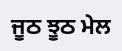ਜੂਠ ਝੂਠ ਮੇਲ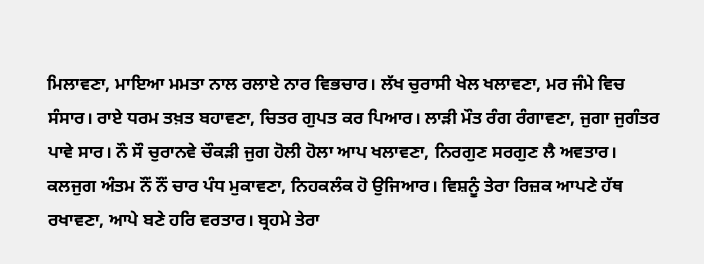ਮਿਲਾਵਣਾ, ਮਾਇਆ ਮਮਤਾ ਨਾਲ ਰਲਾਏ ਨਾਰ ਵਿਭਚਾਰ। ਲੱਖ ਚੁਰਾਸੀ ਖੇਲ ਖਲਾਵਣਾ, ਮਰ ਜੰਮੇ ਵਿਚ ਸੰਸਾਰ। ਰਾਏ ਧਰਮ ਤਖ਼ਤ ਬਹਾਵਣਾ, ਚਿਤਰ ਗੁਪਤ ਕਰ ਪਿਆਰ। ਲਾੜੀ ਮੌਤ ਰੰਗ ਰੰਗਾਵਣਾ, ਜੁਗਾ ਜੁਗੰਤਰ ਪਾਵੇ ਸਾਰ। ਨੌ ਸੌ ਚੁਰਾਨਵੇ ਚੌਕੜੀ ਜੁਗ ਹੋਲੀ ਹੋਲਾ ਆਪ ਖਲਾਵਣਾ, ਨਿਰਗੁਣ ਸਰਗੁਣ ਲੈ ਅਵਤਾਰ। ਕਲਜੁਗ ਅੰਤਮ ਨੌਂ ਨੌਂ ਚਾਰ ਪੰਧ ਮੁਕਾਵਣਾ, ਨਿਹਕਲੰਕ ਹੋ ਉਜਿਆਰ। ਵਿਸ਼ਨੂੰ ਤੇਰਾ ਰਿਜ਼ਕ ਆਪਣੇ ਹੱਥ ਰਖਾਵਣਾ, ਆਪੇ ਬਣੇ ਹਰਿ ਵਰਤਾਰ। ਬ੍ਰਹਮੇ ਤੇਰਾ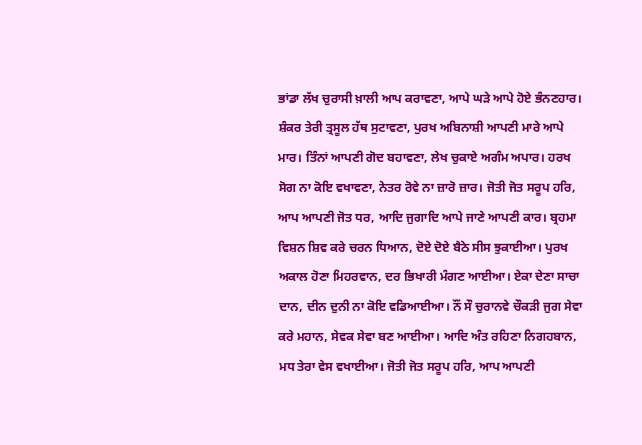ਭਾਂਡਾ ਲੱਖ ਚੁਰਾਸੀ ਖ਼ਾਲੀ ਆਪ ਕਰਾਵਣਾ, ਆਪੇ ਘੜੇ ਆਪੇ ਹੋਏ ਭੰਨਣਹਾਰ। ਸ਼ੰਕਰ ਤੇਰੀ ਤ੍ਰਸੂਲ ਹੱਥ ਸੁਟਾਵਣਾ, ਪੁਰਖ ਅਬਿਨਾਸ਼ੀ ਆਪਣੀ ਮਾਰੇ ਆਪੇ ਮਾਰ। ਤਿੰਨਾਂ ਆਪਣੀ ਗੋਦ ਬਹਾਵਣਾ, ਲੇਖ ਚੁਕਾਏ ਅਗੰਮ ਅਪਾਰ। ਹਰਖ ਸੋਗ ਨਾ ਕੋਇ ਵਖਾਵਣਾ, ਨੇਤਰ ਰੋਵੇ ਨਾ ਜ਼ਾਰੋ ਜ਼ਾਰ। ਜੋਤੀ ਜੋਤ ਸਰੂਪ ਹਰਿ, ਆਪ ਆਪਣੀ ਜੋਤ ਧਰ, ਆਦਿ ਜੁਗਾਦਿ ਆਪੇ ਜਾਣੇ ਆਪਣੀ ਕਾਰ। ਬ੍ਰਹਮਾ ਵਿਸ਼ਨ ਸ਼ਿਵ ਕਰੇ ਚਰਨ ਧਿਆਨ, ਦੋਏ ਦੋਏ ਬੈਠੇ ਸੀਸ ਝੁਕਾਈਆ। ਪੁਰਖ ਅਕਾਲ ਹੋਣਾ ਮਿਹਰਵਾਨ, ਦਰ ਭਿਖਾਰੀ ਮੰਗਣ ਆਈਆ। ਏਕਾ ਦੇਣਾ ਸਾਚਾ ਦਾਨ, ਦੀਨ ਦੁਨੀ ਨਾ ਕੋਇ ਵਡਿਆਈਆ। ਨੌਂ ਸੌ ਚੁਰਾਨਵੇ ਚੌਕੜੀ ਜੁਗ ਸੇਵਾ ਕਰੇ ਮਹਾਨ, ਸੇਵਕ ਸੇਵਾ ਬਣ ਆਈਆ। ਆਦਿ ਅੰਤ ਰਹਿਣਾ ਨਿਗਹਬਾਨ, ਮਧ ਤੇਰਾ ਵੇਸ ਵਖਾਈਆ। ਜੋਤੀ ਜੋਤ ਸਰੂਪ ਹਰਿ, ਆਪ ਆਪਣੀ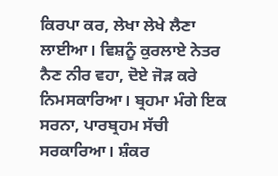ਕਿਰਪਾ ਕਰ, ਲੇਖਾ ਲੇਖੇ ਲੈਣਾ ਲਾਈਆ। ਵਿਸ਼ਨੂੰ ਕੁਰਲਾਏ ਨੇਤਰ ਨੈਣ ਨੀਰ ਵਹਾ, ਦੋਏ ਜੋੜ ਕਰੇ ਨਿਮਸਕਾਰਿਆ। ਬ੍ਰਹਮਾ ਮੰਗੇ ਇਕ ਸਰਨਾ, ਪਾਰਬ੍ਰਹਮ ਸੱਚੀ ਸਰਕਾਰਿਆ। ਸ਼ੰਕਰ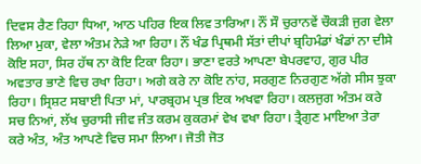ਦਿਵਸ ਰੈਣ ਰਿਹਾ ਧਿਆ, ਆਠ ਪਹਿਰ ਇਕ ਲਿਵ ਤਾਰਿਆ। ਨੌਂ ਸੌ ਚੁਰਾਨਵੇਂ ਚੌਕੜੀ ਜੁਗ ਵੇਲਾ ਲਿਆ ਮੁਕਾ, ਵੇਲਾ ਅੰਤਮ ਨੇੜੇ ਆ ਰਿਹਾ। ਨੌਂ ਖੰਡ ਪ੍ਰਿਥਮੀ ਸੱਤਾਂ ਦੀਪਾਂ ਬ੍ਰਹਿਮੰਡਾਂ ਖੰਡਾਂ ਨਾ ਦੀਸੇ ਕੋਇ ਸਹਾ, ਸਿਰ ਹੱਥ ਨਾ ਕੋਇ ਟਿਕਾ ਰਿਹਾ। ਭਾਣਾ ਵਰਤੇ ਆਪਣਾ ਬੇਪਰਵਾਹ, ਗੁਰ ਪੀਰ ਅਵਤਾਰ ਭਾਣੇ ਵਿਚ ਰਖਾ ਰਿਹਾ। ਅਗੇ ਕਰੇ ਨਾ ਕੋਇ ਨਾਂਹ, ਸਰਗੁਣ ਨਿਰਗੁਣ ਅੱਗੇ ਸੀਸ ਝੁਕਾ ਰਿਹਾ। ਸ੍ਰਿਸ਼ਟ ਸਬਾਈ ਪਿਤਾ ਮਾਂ, ਪਾਰਬ੍ਰਹਮ ਪ੍ਰਭ ਇਕ ਅਖਵਾ ਰਿਹਾ। ਕਲਜੁਗ ਅੰਤਮ ਕਰੇ ਸਚ ਨਿਆਂ, ਲੱਖ ਚੁਰਾਸੀ ਜੀਵ ਜੰਤ ਕਰਮ ਕੁਕਰਮਾਂ ਵੇਖ ਵਖਾ ਰਿਹਾ। ਤ੍ਰੈਗੁਣ ਮਾਇਆ ਤੇਰਾ ਕਰੇ ਅੰਤ, ਅੰਤ ਆਪਣੇ ਵਿਚ ਸਮਾ ਲਿਆ। ਜੋਤੀ ਜੋਤ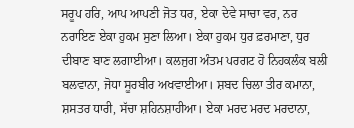ਸਰੂਪ ਹਰਿ, ਆਪ ਆਪਣੀ ਜੋਤ ਧਰ, ਏਕਾ ਦੇਵੇ ਸਾਚਾ ਵਰ, ਨਰ ਨਰਾਇਣ ਏਕਾ ਹੁਕਮ ਸੁਣਾ ਲਿਆ। ਏਕਾ ਹੁਕਮ ਧੁਰ ਫ਼ਰਮਾਣਾ, ਧੁਰ ਦੀਬਾਣ ਬਾਣ ਲਗਾਈਆ। ਕਲਜੁਗ ਅੰਤਮ ਪਰਗਟ ਹੋ ਨਿਹਕਲੰਕ ਬਲੀ ਬਲਵਾਨਾ, ਜੋਧਾ ਸੂਰਬੀਰ ਅਖਵਾਈਆ। ਸ਼ਬਦ ਚਿਲਾ ਤੀਰ ਕਮਾਨਾ, ਸ਼ਸਤਰ ਧਾਰੀ, ਸੱਚਾ ਸ਼ਹਿਨਸ਼ਾਹੀਆ। ਏਕਾ ਮਰਦ ਮਰਦ ਮਰਦਾਨਾ,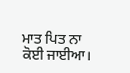ਮਾਤ ਪਿਤ ਨਾ ਕੋਈ ਜਾਈਆ।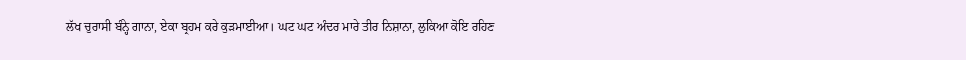ਲੱਖ ਚੁਰਾਸੀ ਬੰਨ੍ਹੇ ਗਾਨਾ, ਏਕਾ ਬ੍ਰਹਮ ਕਰੇ ਕੁੜਮਾਈਆ। ਘਟ ਘਟ ਅੰਦਰ ਮਾਰੇ ਤੀਰ ਨਿਸ਼ਾਨਾ, ਲੁਕਿਆ ਕੋਇ ਰਹਿਣ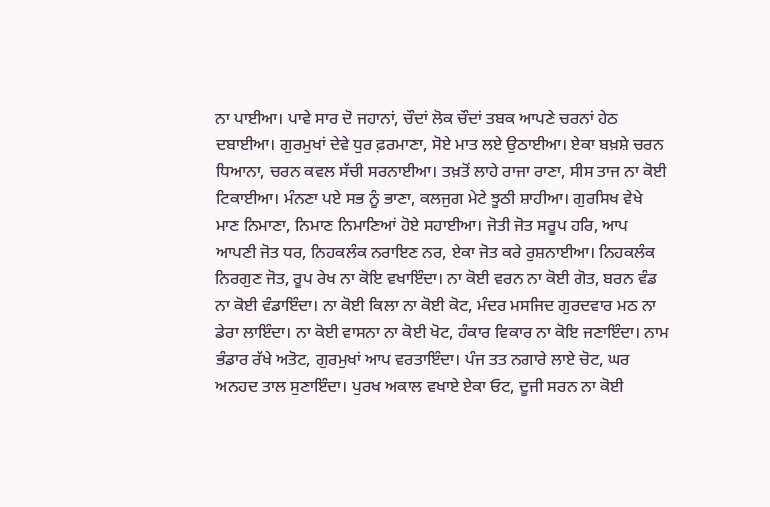ਨਾ ਪਾਈਆ। ਪਾਵੇ ਸਾਰ ਦੋ ਜਹਾਨਾਂ, ਚੌਦਾਂ ਲੋਕ ਚੌਦਾਂ ਤਬਕ ਆਪਣੇ ਚਰਨਾਂ ਹੇਠ ਦਬਾਈਆ। ਗੁਰਮੁਖਾਂ ਦੇਵੇ ਧੁਰ ਫ਼ਰਮਾਣਾ, ਸੋਏ ਮਾਤ ਲਏ ਉਠਾਈਆ। ਏਕਾ ਬਖ਼ਸ਼ੇ ਚਰਨ ਧਿਆਨਾ, ਚਰਨ ਕਵਲ ਸੱਚੀ ਸਰਨਾਈਆ। ਤਖ਼ਤੋਂ ਲਾਹੇ ਰਾਜਾ ਰਾਣਾ, ਸੀਸ ਤਾਜ ਨਾ ਕੋਈ ਟਿਕਾਈਆ। ਮੰਨਣਾ ਪਏ ਸਭ ਨੂੰ ਭਾਣਾ, ਕਲਜੁਗ ਮੇਟੇ ਝੂਠੀ ਸ਼ਾਹੀਆ। ਗੁਰਸਿਖ ਵੇਖੇ ਮਾਣ ਨਿਮਾਣਾ, ਨਿਮਾਣ ਨਿਮਾਣਿਆਂ ਹੋਏ ਸਹਾਈਆ। ਜੋਤੀ ਜੋਤ ਸਰੂਪ ਹਰਿ, ਆਪ ਆਪਣੀ ਜੋਤ ਧਰ, ਨਿਹਕਲੰਕ ਨਰਾਇਣ ਨਰ, ਏਕਾ ਜੋਤ ਕਰੇ ਰੁਸ਼ਨਾਈਆ। ਨਿਹਕਲੰਕ ਨਿਰਗੁਣ ਜੋਤ, ਰੂਪ ਰੇਖ ਨਾ ਕੋਇ ਵਖਾਇੰਦਾ। ਨਾ ਕੋਈ ਵਰਨ ਨਾ ਕੋਈ ਗੋਤ, ਬਰਨ ਵੰਡ ਨਾ ਕੋਈ ਵੰਡਾਇੰਦਾ। ਨਾ ਕੋਈ ਕਿਲਾ ਨਾ ਕੋਈ ਕੋਟ, ਮੰਦਰ ਮਸਜਿਦ ਗੁਰਦਵਾਰ ਮਠ ਨਾ ਡੇਰਾ ਲਾਇੰਦਾ। ਨਾ ਕੋਈ ਵਾਸਨਾ ਨਾ ਕੋਈ ਖੋਟ, ਹੰਕਾਰ ਵਿਕਾਰ ਨਾ ਕੋਇ ਜਣਾਇੰਦਾ। ਨਾਮ ਭੰਡਾਰ ਰੱਖੇ ਅਤੋਟ, ਗੁਰਮੁਖਾਂ ਆਪ ਵਰਤਾਇੰਦਾ। ਪੰਜ ਤਤ ਨਗਾਰੇ ਲਾਏ ਚੋਟ, ਘਰ ਅਨਹਦ ਤਾਲ ਸੁਣਾਇੰਦਾ। ਪੁਰਖ ਅਕਾਲ ਵਖਾਏ ਏਕਾ ਓਟ, ਦੂਜੀ ਸਰਨ ਨਾ ਕੋਈ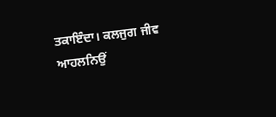ਤਕਾਇੰਦਾ। ਕਲਜੁਗ ਜੀਵ ਆਹਲਨਿਉਂ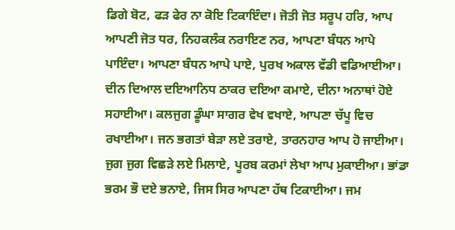ਡਿਗੇ ਬੋਟ, ਫੜ ਫੇਰ ਨਾ ਕੋਇ ਟਿਕਾਇੰਦਾ। ਜੋਤੀ ਜੋਤ ਸਰੂਪ ਹਰਿ, ਆਪ ਆਪਣੀ ਜੋਤ ਧਰ, ਨਿਹਕਲੰਕ ਨਰਾਇਣ ਨਰ, ਆਪਣਾ ਬੰਧਨ ਆਪੇ ਪਾਇੰਦਾ। ਆਪਣਾ ਬੰਧਨ ਆਪੇ ਪਾਏ, ਪੁਰਖ ਅਕਾਲ ਵੱਡੀ ਵਡਿਆਈਆ। ਦੀਨ ਦਿਆਲ ਦਇਆਨਿਧ ਠਾਕਰ ਦਇਆ ਕਮਾਏ, ਦੀਨਾ ਅਨਾਥਾਂ ਹੋਏ ਸਹਾਈਆ। ਕਲਜੁਗ ਡੂੰਘਾ ਸਾਗਰ ਵੇਖ ਵਖਾਏ, ਆਪਣਾ ਚੱਪੂ ਵਿਚ ਰਖਾਈਆ। ਜਨ ਭਗਤਾਂ ਬੇੜਾ ਲਏ ਤਰਾਏ, ਤਾਰਨਹਾਰ ਆਪ ਹੋ ਜਾਈਆ। ਜੁਗ ਜੁਗ ਵਿਛੜੇ ਲਏ ਮਿਲਾਏ, ਪੂਰਬ ਕਰਮਾਂ ਲੇਖਾ ਆਪ ਮੁਕਾਈਆ। ਭਾਂਡਾ ਭਰਮ ਭੌ ਦਏ ਭਨਾਏ, ਜਿਸ ਸਿਰ ਆਪਣਾ ਹੱਥ ਟਿਕਾਈਆ। ਜਮ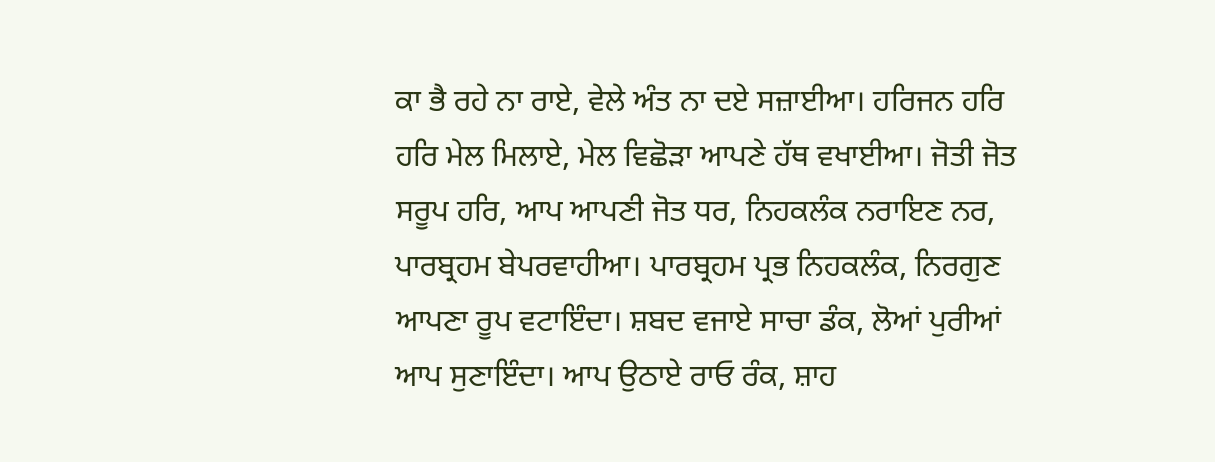ਕਾ ਭੈ ਰਹੇ ਨਾ ਰਾਏ, ਵੇਲੇ ਅੰਤ ਨਾ ਦਏ ਸਜ਼ਾਈਆ। ਹਰਿਜਨ ਹਰਿ ਹਰਿ ਮੇਲ ਮਿਲਾਏ, ਮੇਲ ਵਿਛੋੜਾ ਆਪਣੇ ਹੱਥ ਵਖਾਈਆ। ਜੋਤੀ ਜੋਤ ਸਰੂਪ ਹਰਿ, ਆਪ ਆਪਣੀ ਜੋਤ ਧਰ, ਨਿਹਕਲੰਕ ਨਰਾਇਣ ਨਰ, ਪਾਰਬ੍ਰਹਮ ਬੇਪਰਵਾਹੀਆ। ਪਾਰਬ੍ਰਹਮ ਪ੍ਰਭ ਨਿਹਕਲੰਕ, ਨਿਰਗੁਣ ਆਪਣਾ ਰੂਪ ਵਟਾਇੰਦਾ। ਸ਼ਬਦ ਵਜਾਏ ਸਾਚਾ ਡੰਕ, ਲੋਆਂ ਪੁਰੀਆਂ ਆਪ ਸੁਣਾਇੰਦਾ। ਆਪ ਉਠਾਏ ਰਾਓ ਰੰਕ, ਸ਼ਾਹ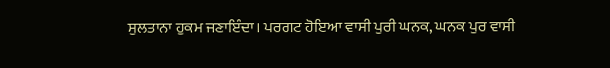ਸੁਲਤਾਨਾ ਹੁਕਮ ਜਣਾਇੰਦਾ। ਪਰਗਟ ਹੋਇਆ ਵਾਸੀ ਪੁਰੀ ਘਨਕ, ਘਨਕ ਪੁਰ ਵਾਸੀ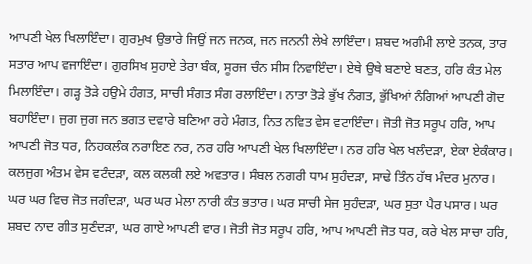ਆਪਣੀ ਖੇਲ ਖਿਲਾਇੰਦਾ। ਗੁਰਮੁਖ ਉਭਾਰੇ ਜਿਉਂ ਜਨ ਜਨਕ, ਜਨ ਜਨਨੀ ਲੇਖੇ ਲਾਇੰਦਾ। ਸ਼ਬਦ ਅਗੰਮੀ ਲਾਏ ਤਨਕ, ਤਾਰ ਸਤਾਰ ਆਪ ਵਜਾਇੰਦਾ। ਗੁਰਸਿਖ ਸੁਹਾਏ ਤੇਰਾ ਬੰਕ, ਸੂਰਜ ਚੰਨ ਸੀਸ ਨਿਵਾਇੰਦਾ। ਏਥੇ ਉਥੇ ਬਣਾਏ ਬਣਤ, ਹਰਿ ਕੰਤ ਮੇਲ ਮਿਲਾਇੰਦਾ। ਗੜ੍ਹ ਤੋੜੇ ਹਉਮੇ ਹੰਗਤ, ਸਾਚੀ ਸੰਗਤ ਸੰਗ ਰਲਾਇੰਦਾ। ਨਾਤਾ ਤੋੜੇ ਭੁੱਖ ਨੰਗਤ, ਭੁੱਖਿਆਂ ਨੰਗਿਆਂ ਆਪਣੀ ਗੋਦ ਬਹਾਇੰਦਾ। ਜੁਗ ਜੁਗ ਜਨ ਭਗਤ ਦਵਾਰੇ ਬਣਿਆ ਰਹੇ ਮੰਗਤ, ਨਿਤ ਨਵਿਤ ਵੇਸ ਵਟਾਇੰਦਾ। ਜੋਤੀ ਜੋਤ ਸਰੂਪ ਹਰਿ, ਆਪ ਆਪਣੀ ਜੋਤ ਧਰ, ਨਿਹਕਲੰਕ ਨਰਾਇਣ ਨਰ, ਨਰ ਹਰਿ ਆਪਣੀ ਖੇਲ ਖਿਲਾਇੰਦਾ। ਨਰ ਹਰਿ ਖੇਲ ਖਲੰਦੜਾ, ਏਕਾ ਏਕੰਕਾਰ। ਕਲਜੁਗ ਅੰਤਮ ਵੇਸ ਵਟੰਦੜਾ, ਕਲ ਕਲਕੀ ਲਏ ਅਵਤਾਰ। ਸੰਬਲ ਨਗਰੀ ਧਾਮ ਸੁਹੰਦੜਾ, ਸਾਢੇ ਤਿੰਨ ਹੱਥ ਮੰਦਰ ਮੁਨਾਰ। ਘਰ ਘਰ ਵਿਚ ਜੋਤ ਜਗੰਦੜਾ, ਘਰ ਘਰ ਮੇਲਾ ਨਾਰੀ ਕੰਤ ਭਤਾਰ। ਘਰ ਸਾਚੀ ਸੇਜ ਸੁਹੰਦੜਾ, ਘਰ ਸੁਤਾ ਪੈਰ ਪਸਾਰ। ਘਰ ਸ਼ਬਦ ਨਾਦ ਗੀਤ ਸੁਣੰਦੜਾ, ਘਰ ਗਾਏ ਆਪਣੀ ਵਾਰ। ਜੋਤੀ ਜੋਤ ਸਰੂਪ ਹਰਿ, ਆਪ ਆਪਣੀ ਜੋਤ ਧਰ, ਕਰੇ ਖੇਲ ਸਾਚਾ ਹਰਿ,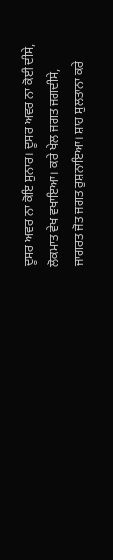ਦੂਸਰ ਅਵਰ ਨਾ ਕੋਇ ਸੁਨਾਰ। ਦੂਸਰ ਅਵਰ ਨਾ ਕੋਈ ਦੀਸੇ, ਲੋਕਮਾਤ ਵੇਖ ਵਖਾਇਆ। ਕਰੇ ਖੇਲ ਜਗਤ ਜਗਦੀਸੇ, ਜਾਗਰਤ ਜੋਤ ਜਗਤ ਰੁਸ਼ਨਾਇਆ। ਸ਼ਾਹ ਸੁਲਤਾਨਾ ਕਰੇ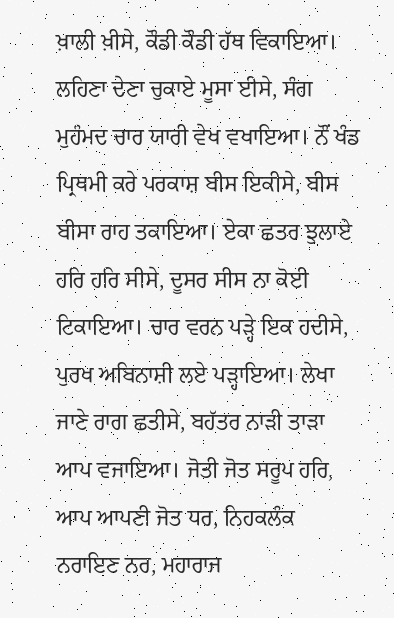ਖ਼ਾਲੀ ਖ਼ੀਸੇ, ਕੌਡੀ ਕੌਡੀ ਹੱਥ ਵਿਕਾਇਆ। ਲਹਿਣਾ ਦੇਣਾ ਚੁਕਾਏ ਮੂਸਾ ਈਸੇ, ਸੰਗ ਮੁਹੰਮਦ ਚਾਰ ਯਾਰੀ ਵੇਖ ਵਖਾਇਆ। ਨੌਂ ਖੰਡ ਪ੍ਰਿਥਮੀ ਕਰੇ ਪਰਕਾਸ਼ ਬੀਸ ਇਕੀਸੇ, ਬੀਸ ਬੀਸਾ ਰਾਹ ਤਕਾਇਆ। ਏਕਾ ਛਤਰ ਝੁਲਾਏ ਹਰਿ ਹਰਿ ਸੀਸੇ, ਦੂਸਰ ਸੀਸ ਨਾ ਕੋਈ ਟਿਕਾਇਆ। ਚਾਰ ਵਰਨ ਪੜ੍ਹੇ ਇਕ ਹਦੀਸੇ, ਪੁਰਖ ਅਬਿਨਾਸ਼ੀ ਲਏ ਪੜ੍ਹਾਇਆ। ਲੇਖਾ ਜਾਣੇ ਰਾਗ ਛਤੀਸੇ, ਬਹੱਤਰ ਨਾੜੀ ਤਾੜਾ ਆਪ ਵਜਾਇਆ। ਜੋਤੀ ਜੋਤ ਸਰੂਪ ਹਰਿ, ਆਪ ਆਪਣੀ ਜੋਤ ਧਰ, ਨਿਹਕਲੰਕ ਨਰਾਇਣ ਨਰ, ਮਹਾਰਾਜ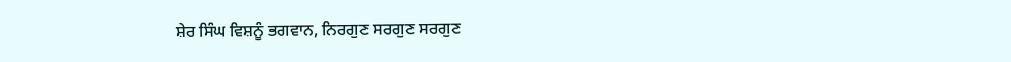ਸ਼ੇਰ ਸਿੰਘ ਵਿਸ਼ਨੂੰ ਭਗਵਾਨ, ਨਿਰਗੁਣ ਸਰਗੁਣ ਸਰਗੁਣ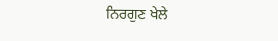ਨਿਰਗੁਣ ਖੇਲੇ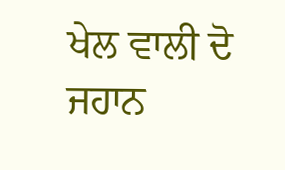ਖੇਲ ਵਾਲੀ ਦੋ ਜਹਾਨ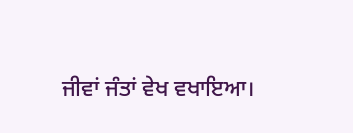ਜੀਵਾਂ ਜੰਤਾਂ ਵੇਖ ਵਖਾਇਆ।